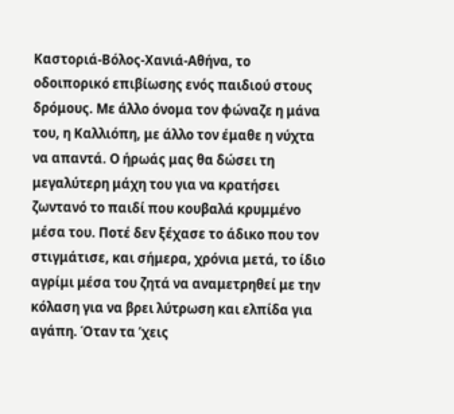Καστοριά-Βόλος-Χανιά-Αθήνα, το οδοιπορικό επιβίωσης ενός παιδιού στους δρόμους. Με άλλο όνομα τον φώναζε η μάνα του, η Καλλιόπη, με άλλο τον έμαθε η νύχτα να απαντά. Ο ήρωάς μας θα δώσει τη μεγαλύτερη μάχη του για να κρατήσει ζωντανό το παιδί που κουβαλά κρυμμένο μέσα του. Ποτέ δεν ξέχασε το άδικο που τον στιγμάτισε, και σήμερα, χρόνια μετά, το ίδιο αγρίμι μέσα του ζητά να αναμετρηθεί με την κόλαση για να βρει λύτρωση και ελπίδα για αγάπη. Όταν τα ’χεις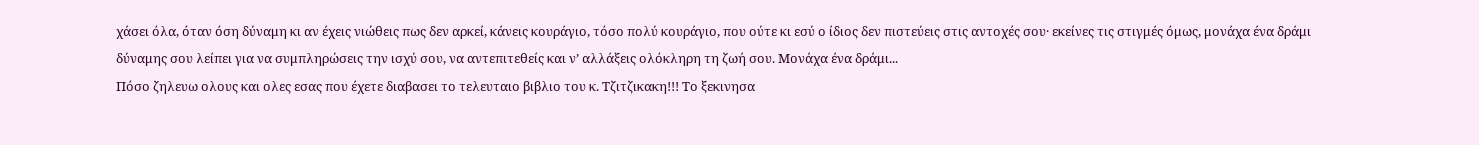χάσει όλα, όταν όση δύναμη κι αν έχεις νιώθεις πως δεν αρκεί, κάνεις κουράγιο, τόσο πολύ κουράγιο, που ούτε κι εσύ ο ίδιος δεν πιστεύεις στις αντοχές σου· εκείνες τις στιγμές όμως, μονάχα ένα δράμι δύναμης σου λείπει για να συμπληρώσεις την ισχύ σου, να αντεπιτεθείς και ν’ αλλάξεις ολόκληρη τη ζωή σου. Μονάχα ένα δράμι...
Πόσο ζηλευω ολους και ολες εσας που έχετε διαβασει το τελευταιο βιβλιο του κ. Τζιτζικακη!!! Το ξεκινησα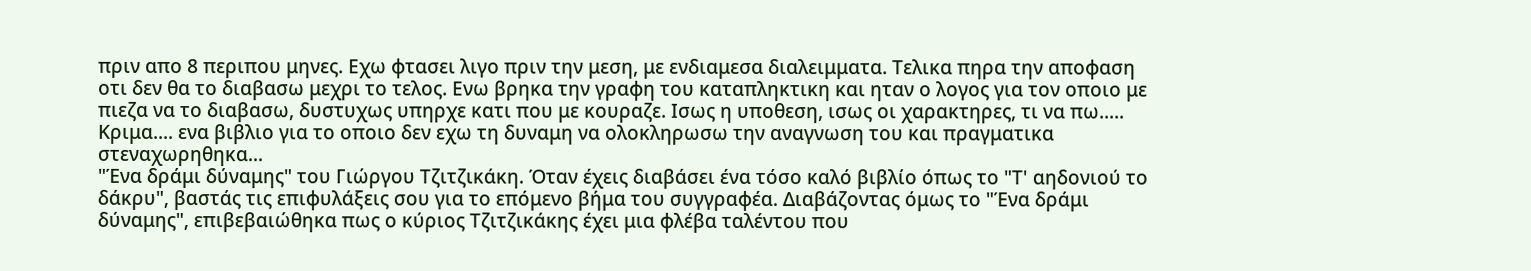πριν απο 8 περιπου μηνες. Εχω φτασει λιγο πριν την μεση, με ενδιαμεσα διαλειμματα. Τελικα πηρα την αποφαση οτι δεν θα το διαβασω μεχρι το τελος. Ενω βρηκα την γραφη του καταπληκτικη και ηταν ο λογος για τον οποιο με πιεζα να το διαβασω, δυστυχως υπηρχε κατι που με κουραζε. Ισως η υποθεση, ισως οι χαρακτηρες, τι να πω..... Κριμα.... ενα βιβλιο για το οποιο δεν εχω τη δυναμη να ολοκληρωσω την αναγνωση του και πραγματικα στεναχωρηθηκα...
"Ένα δράμι δύναμης" του Γιώργου Τζιτζικάκη. Όταν έχεις διαβάσει ένα τόσο καλό βιβλίο όπως το "Τ' αηδονιού το δάκρυ", βαστάς τις επιφυλάξεις σου για το επόμενο βήμα του συγγραφέα. Διαβάζοντας όμως το "Ένα δράμι δύναμης", επιβεβαιώθηκα πως ο κύριος Τζιτζικάκης έχει μια φλέβα ταλέντου που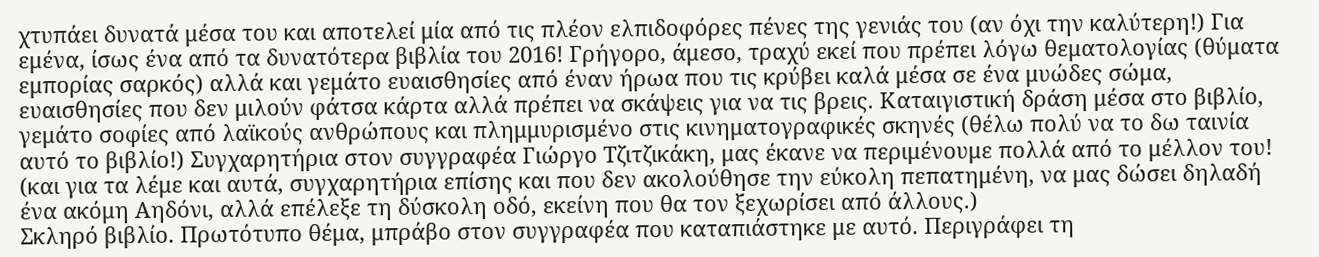χτυπάει δυνατά μέσα του και αποτελεί μία από τις πλέον ελπιδοφόρες πένες της γενιάς του (αν όχι την καλύτερη!) Για εμένα, ίσως ένα από τα δυνατότερα βιβλία του 2016! Γρήγορο, άμεσο, τραχύ εκεί που πρέπει λόγω θεματολογίας (θύματα εμπορίας σαρκός) αλλά και γεμάτο ευαισθησίες από έναν ήρωα που τις κρύβει καλά μέσα σε ένα μυώδες σώμα, ευαισθησίες που δεν μιλούν φάτσα κάρτα αλλά πρέπει να σκάψεις για να τις βρεις. Καταιγιστική δράση μέσα στο βιβλίο, γεμάτο σοφίες από λαϊκούς ανθρώπους και πλημμυρισμένο στις κινηματογραφικές σκηνές (θέλω πολύ να το δω ταινία αυτό το βιβλίο!) Συγχαρητήρια στον συγγραφέα Γιώργο Τζιτζικάκη, μας έκανε να περιμένουμε πολλά από το μέλλον του! (και για τα λέμε και αυτά, συγχαρητήρια επίσης και που δεν ακολούθησε την εύκολη πεπατημένη, να μας δώσει δηλαδή ένα ακόμη Αηδόνι, αλλά επέλεξε τη δύσκολη οδό, εκείνη που θα τον ξεχωρίσει από άλλους.)
Σκληρό βιβλίο. Πρωτότυπο θέμα, μπράβο στον συγγραφέα που καταπιάστηκε με αυτό. Περιγράφει τη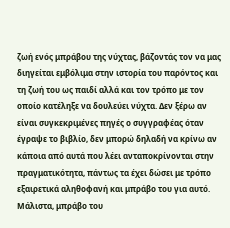ζωή ενός μπράβου της νύχτας, βάζοντάς τον να μας διηγείται εμβόλιμα στην ιστορία του παρόντος και τη ζωή του ως παιδί αλλά και τον τρόπο με τον οποίο κατέληξε να δουλεύει νύχτα. Δεν ξέρω αν είναι συγκεκριμένες πηγές ο συγγραφέας όταν έγραψε το βιβλίο, δεν μπορώ δηλαδή να κρίνω αν κάποια από αυτά που λέει ανταποκρίνονται στην πραγματικότητα, πάντως τα έχει δώσει με τρόπο εξαιρετικά αληθοφανή και μπράβο του για αυτό. Μάλιστα, μπράβο του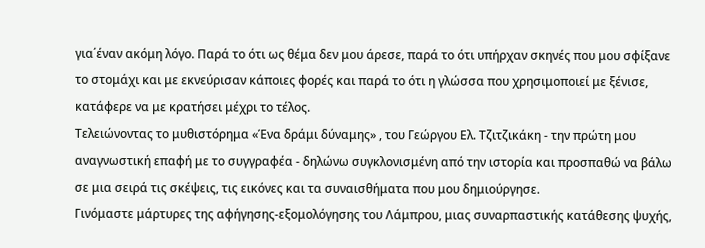για΄έναν ακόμη λόγο. Παρά το ότι ως θέμα δεν μου άρεσε, παρά το ότι υπήρχαν σκηνές που μου σφίξανε το στομάχι και με εκνεύρισαν κάποιες φορές και παρά το ότι η γλώσσα που χρησιμοποιεί με ξένισε, κατάφερε να με κρατήσει μέχρι το τέλος.
Τελειώνοντας το μυθιστόρημα «Ένα δράμι δύναμης» , του Γεώργου Ελ. Τζιτζικάκη - την πρώτη μου αναγνωστική επαφή με το συγγραφέα - δηλώνω συγκλονισμένη από την ιστορία και προσπαθώ να βάλω σε μια σειρά τις σκέψεις, τις εικόνες και τα συναισθήματα που μου δημιούργησε.
Γινόμαστε μάρτυρες της αφήγησης-εξομολόγησης του Λάμπρου, μιας συναρπαστικής κατάθεσης ψυχής,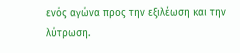ενός αγώνα προς την εξιλέωση και την λύτρωση.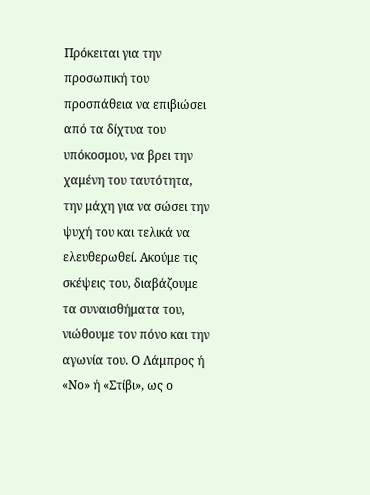Πρόκειται για την προσωπική του προσπάθεια να επιβιώσει από τα δίχτυα του υπόκοσμου, να βρει την χαμένη του ταυτότητα, την μάχη για να σώσει την ψυχή του και τελικά να ελευθερωθεί. Ακούμε τις σκέψεις του, διαβάζουμε τα συναισθήματα του, νιώθουμε τον πόνο και την αγωνία του. Ο Λάμπρος ή «Νο» ή «Στίβι», ως ο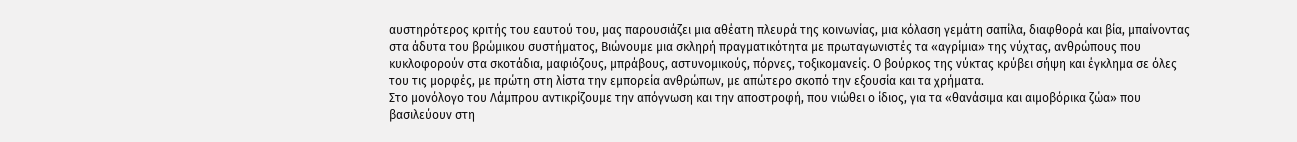αυστηρότερος κριτής του εαυτού του, μας παρουσιάζει μια αθέατη πλευρά της κοινωνίας, μια κόλαση γεμάτη σαπίλα, διαφθορά και βία, μπαίνοντας στα άδυτα του βρώμικου συστήματος, Βιώνουμε μια σκληρή πραγματικότητα με πρωταγωνιστές τα «αγρίμια» της νύχτας, ανθρώπους που κυκλοφορούν στα σκοτάδια, μαφιόζους, μπράβους, αστυνομικούς, πόρνες, τοξικομανείς. Ο βούρκος της νύκτας κρύβει σήψη και έγκλημα σε όλες του τις μορφές, με πρώτη στη λίστα την εμπορεία ανθρώπων, με απώτερο σκοπό την εξουσία και τα χρήματα.
Στο μονόλογο του Λάμπρου αντικρίζουμε την απόγνωση και την αποστροφή, που νιώθει ο ίδιος, για τα «θανάσιμα και αιμοβόρικα ζώα» που βασιλεύουν στη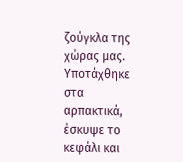ζούγκλα της χώρας μας. Υποτάχθηκε στα αρπακτικά, έσκυψε το κεφάλι και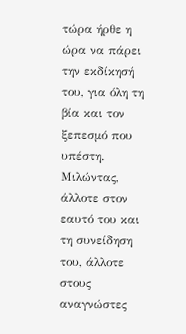τώρα ήρθε η ώρα να πάρει την εκδίκησή του, για όλη τη βία και τον ξεπεσμό που υπέστη. Μιλώντας, άλλοτε στον εαυτό του και τη συνείδηση του, άλλοτε στους αναγνώστες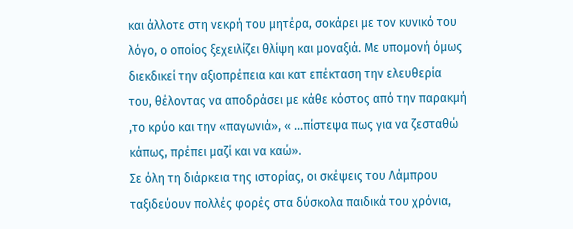και άλλοτε στη νεκρή του μητέρα, σοκάρει με τον κυνικό του λόγο, ο οποίος ξεχειλίζει θλίψη και μοναξιά. Με υπομονή όμως διεκδικεί την αξιοπρέπεια και κατ επέκταση την ελευθερία του, θέλοντας να αποδράσει με κάθε κόστος από την παρακμή ,το κρύο και την «παγωνιά», « ...πίστεψα πως για να ζεσταθώ κάπως, πρέπει μαζί και να καώ».
Σε όλη τη διάρκεια της ιστορίας, οι σκέψεις του Λάμπρου ταξιδεύουν πολλές φορές στα δύσκολα παιδικά του χρόνια,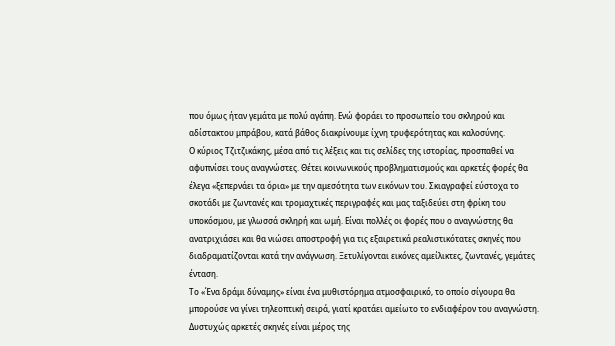που όμως ήταν γεμάτα με πολύ αγάπη. Ενώ φοράει το προσωπείο του σκληρού και αδίστακτου μπράβου, κατά βάθος διακρίνουμε ίχνη τρυφερότητας και καλοσύνης.
Ο κύριος Τζιτζικάκης, μέσα από τις λέξεις και τις σελίδες της ιστορίας, προσπαθεί να αφυπνίσει τους αναγνώστες. Θέτει κοινωνικούς προβληματισμούς και αρκετές φορές θα έλεγα «ξεπερνάει τα όρια» με την αμεσότητα των εικόνων του. Σκιαγραφεί εύστοχα το σκοτάδι με ζωντανές και τρομαχτικές περιγραφές και μας ταξιδεύει στη φρίκη του υποκόσμου, με γλωσσά σκληρή και ωμή. Είναι πολλές οι φορές που ο αναγνώστης θα ανατριχιάσει και θα νιώσει αποστροφή για τις εξαιρετικά ρεαλιστικότατες σκηνές που διαδραματίζονται κατά την ανάγνωση. Ξετυλίγονται εικόνες αμείλικτες, ζωντανές, γεμάτες ένταση.
Το «Ένα δράμι δύναμης» είναι ένα μυθιστόρημα ατμοσφαιρικό, το οποίο σίγουρα θα μπορούσε να γίνει τηλεοπτική σειρά, γιατί κρατάει αμείωτο το ενδιαφέρον του αναγνώστη. Δυστυχώς αρκετές σκηνές είναι μέρος της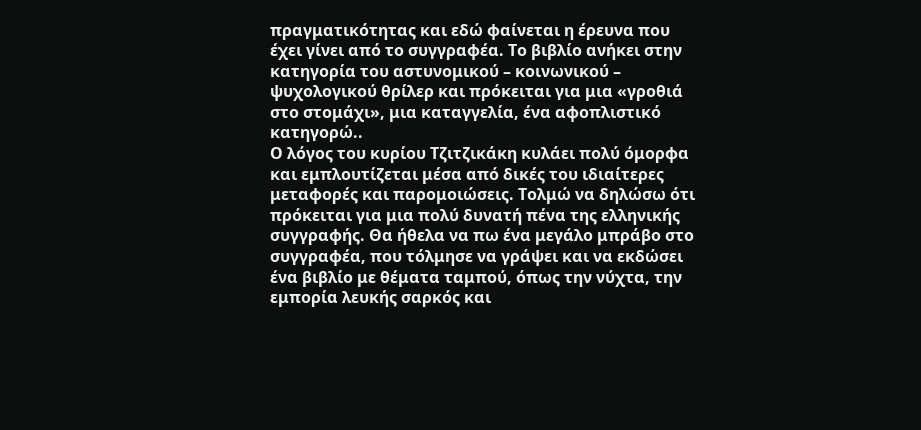πραγματικότητας και εδώ φαίνεται η έρευνα που έχει γίνει από το συγγραφέα. Το βιβλίο ανήκει στην κατηγορία του αστυνομικού – κοινωνικού – ψυχολογικού θρίλερ και πρόκειται για μια «γροθιά στο στομάχι», μια καταγγελία, ένα αφοπλιστικό κατηγορώ..
Ο λόγος του κυρίου Τζιτζικάκη κυλάει πολύ όμορφα και εμπλουτίζεται μέσα από δικές του ιδιαίτερες μεταφορές και παρομοιώσεις. Τολμώ να δηλώσω ότι πρόκειται για μια πολύ δυνατή πένα της ελληνικής συγγραφής. Θα ήθελα να πω ένα μεγάλο μπράβο στο συγγραφέα, που τόλμησε να γράψει και να εκδώσει ένα βιβλίο με θέματα ταμπού, όπως την νύχτα, την εμπορία λευκής σαρκός και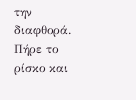την διαφθορά. Πήρε το ρίσκο και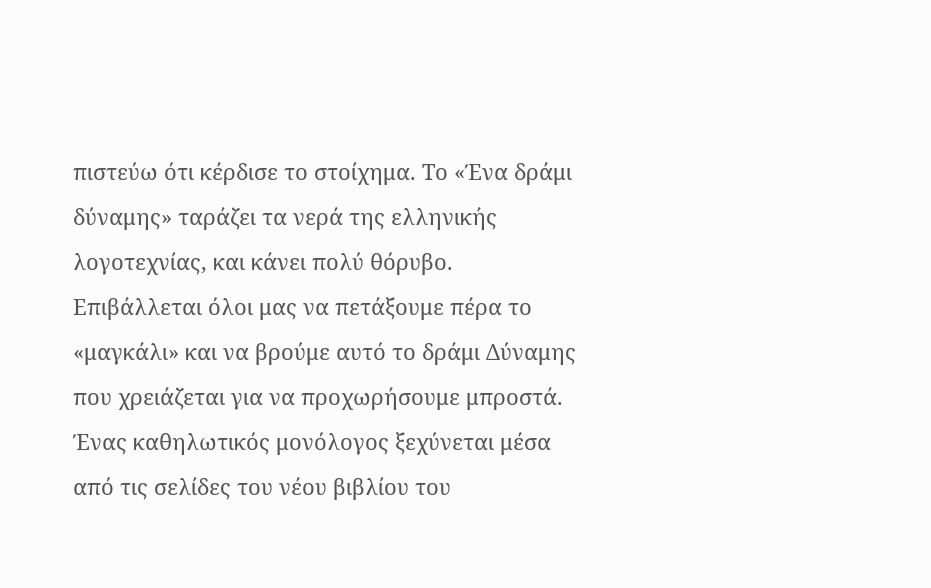πιστεύω ότι κέρδισε το στοίχημα. Το «Ένα δράμι δύναμης» ταράζει τα νερά της ελληνικής λογοτεχνίας, και κάνει πολύ θόρυβο.
Επιβάλλεται όλοι μας να πετάξουμε πέρα το «μαγκάλι» και να βρούμε αυτό το δράμι Δύναμης που χρειάζεται για να προχωρήσουμε μπροστά.
Ένας καθηλωτικός μονόλογος ξεχύνεται μέσα από τις σελίδες του νέου βιβλίου του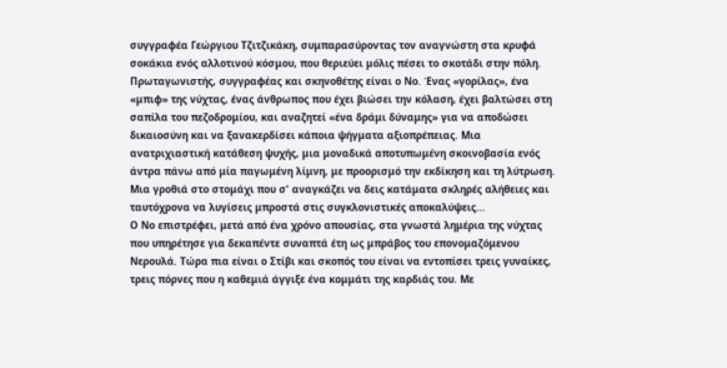συγγραφέα Γεώργιου Τζιτζικάκη, συμπαρασύροντας τον αναγνώστη στα κρυφά σοκάκια ενός αλλοτινού κόσμου, που θεριεύει μόλις πέσει το σκοτάδι στην πόλη. Πρωταγωνιστής, συγγραφέας και σκηνοθέτης είναι ο Νο. Ένας «γορίλας», ένα «μπιφ» της νύχτας, ένας άνθρωπος που έχει βιώσει την κόλαση, έχει βαλτώσει στη σαπίλα του πεζοδρομίου, και αναζητεί «ένα δράμι δύναμης» για να αποδώσει δικαιοσύνη και να ξανακερδίσει κάποια ψήγματα αξιοπρέπειας. Μια ανατριχιαστική κατάθεση ψυχής, μια μοναδικά αποτυπωμένη σκοινοβασία ενός άντρα πάνω από μία παγωμένη λίμνη, με προορισμό την εκδίκηση και τη λύτρωση. Μια γροθιά στο στομάχι που σ' αναγκάζει να δεις κατάματα σκληρές αλήθειες και ταυτόχρονα να λυγίσεις μπροστά στις συγκλονιστικές αποκαλύψεις...
Ο Νο επιστρέφει, μετά από ένα χρόνο απουσίας, στα γνωστά λημέρια της νύχτας που υπηρέτησε για δεκαπέντε συναπτά έτη ως μπράβος του επονομαζόμενου Νερουλά. Τώρα πια είναι ο Στίβι και σκοπός του είναι να εντοπίσει τρεις γυναίκες, τρεις πόρνες που η καθεμιά άγγιξε ένα κομμάτι της καρδιάς του. Με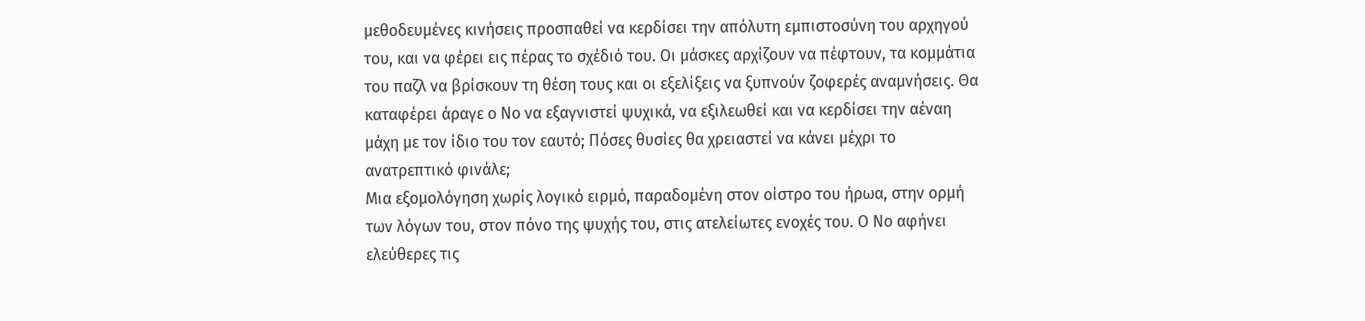μεθοδευμένες κινήσεις προσπαθεί να κερδίσει την απόλυτη εμπιστοσύνη του αρχηγού του, και να φέρει εις πέρας το σχέδιό του. Οι μάσκες αρχίζουν να πέφτουν, τα κομμάτια του παζλ να βρίσκουν τη θέση τους και οι εξελίξεις να ξυπνούν ζοφερές αναμνήσεις. Θα καταφέρει άραγε ο Νο να εξαγνιστεί ψυχικά, να εξιλεωθεί και να κερδίσει την αέναη μάχη με τον ίδιο του τον εαυτό; Πόσες θυσίες θα χρειαστεί να κάνει μέχρι το ανατρεπτικό φινάλε;
Μια εξομολόγηση χωρίς λογικό ειρμό, παραδομένη στον οίστρο του ήρωα, στην ορμή των λόγων του, στον πόνο της ψυχής του, στις ατελείωτες ενοχές του. Ο Νο αφήνει ελεύθερες τις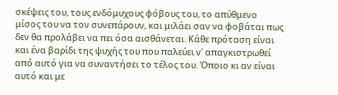σκέψεις του, τους ενδόμυχους φόβους του, το απύθμενο μίσος του να τον συνεπάρουν, και μιλάει σαν να φοβάται πως δεν θα προλάβει να πει όσα αισθάνεται. Κάθε πρόταση είναι και ένα βαρίδι της ψυχής του που παλεύει ν' απαγκιστρωθεί από αυτό για να συναντήσει το τέλος του. Όποιο κι αν είναι αυτό και με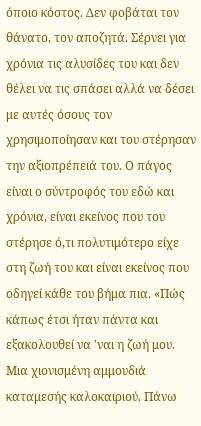όποιο κόστος. Δεν φοβάται τον θάνατο, τον αποζητά. Σέρνει για χρόνια τις αλυσίδες του και δεν θέλει να τις σπάσει αλλά να δέσει με αυτές όσους τον χρησιμοποίησαν και του στέρησαν την αξιοπρέπειά του. Ο πάγος είναι ο σύντροφός του εδώ και χρόνια, είναι εκείνος που του στέρησε ό,τι πολυτιμότερο είχε στη ζωή του και είναι εκείνος που οδηγεί κάθε του βήμα πια. «Πώς κάπως έτσι ήταν πάντα και εξακολουθεί να 'ναι η ζωή μου. Μια χιονισμένη αμμουδιά καταμεσής καλοκαιριού. Πάνω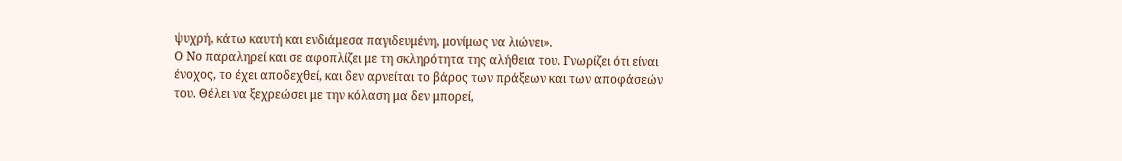ψυχρή, κάτω καυτή και ενδιάμεσα παγιδευμένη, μονίμως να λιώνει».
Ο Νο παραληρεί και σε αφοπλίζει με τη σκληρότητα της αλήθεια του. Γνωρίζει ότι είναι ένοχος, το έχει αποδεχθεί, και δεν αρνείται το βάρος των πράξεων και των αποφάσεών του. Θέλει να ξεχρεώσει με την κόλαση μα δεν μπορεί,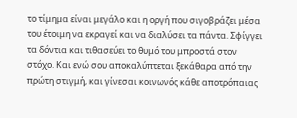το τίμημα είναι μεγάλο και η οργή που σιγοβράζει μέσα του έτοιμη να εκραγεί και να διαλύσει τα πάντα. Σφίγγει τα δόντια και τιθασεύει το θυμό του μπροστά στον στόχο. Και ενώ σου αποκαλύπτεται ξεκάθαρα από την πρώτη στιγμή, και γίνεσαι κοινωνός κάθε αποτρόπαιας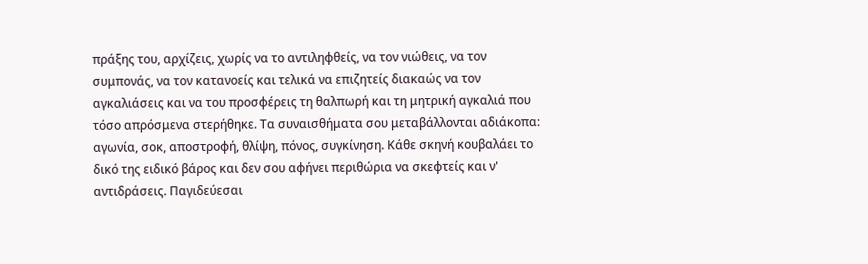πράξης του, αρχίζεις, χωρίς να το αντιληφθείς, να τον νιώθεις, να τον συμπονάς, να τον κατανοείς και τελικά να επιζητείς διακαώς να τον αγκαλιάσεις και να του προσφέρεις τη θαλπωρή και τη μητρική αγκαλιά που τόσο απρόσμενα στερήθηκε. Τα συναισθήματα σου μεταβάλλονται αδιάκοπα: αγωνία, σοκ, αποστροφή, θλίψη, πόνος, συγκίνηση. Κάθε σκηνή κουβαλάει το δικό της ειδικό βάρος και δεν σου αφήνει περιθώρια να σκεφτείς και ν' αντιδράσεις. Παγιδεύεσαι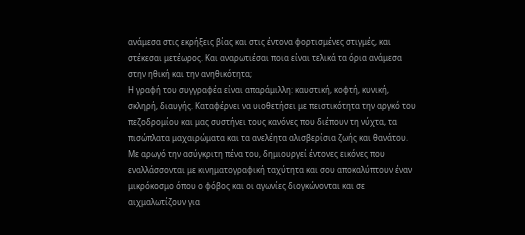ανάμεσα στις εκρήξεις βίας και στις έντονα φορτισμένες στιγμές, και στέκεσαι μετέωρος. Και αναρωτιέσαι ποια είναι τελικά τα όρια ανάμεσα στην ηθική και την ανηθικότητα;
Η γραφή του συγγραφέα είναι απαράμιλλη: καυστική, κοφτή, κυνική, σκληρή, διαυγής. Καταφέρνει να υιοθετήσει με πειστικότητα την αργκό του πεζοδρομίου και μας συστήνει τους κανόνες που διέπουν τη νύχτα, τα πισώπλατα μαχαιρώματα και τα ανελέητα αλισβερίσια ζωής και θανάτου. Με αρωγό την ασύγκριτη πένα του, δημιουργεί έντονες εικόνες που εναλλάσσονται με κινηματογραφική ταχύτητα και σου αποκαλύπτουν έναν μικρόκοσμο όπου ο φόβος και οι αγωνίες διογκώνονται και σε αιχμαλωτίζουν για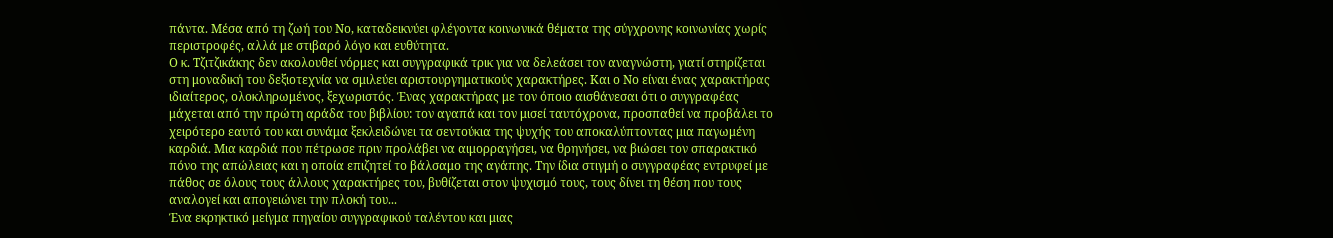πάντα. Μέσα από τη ζωή του Νο, καταδεικνύει φλέγοντα κοινωνικά θέματα της σύγχρονης κοινωνίας χωρίς περιστροφές, αλλά με στιβαρό λόγο και ευθύτητα.
Ο κ. Τζιτζικάκης δεν ακολουθεί νόρμες και συγγραφικά τρικ για να δελεάσει τον αναγνώστη, γιατί στηρίζεται στη μοναδική του δεξιοτεχνία να σμιλεύει αριστουργηματικούς χαρακτήρες. Και ο Νο είναι ένας χαρακτήρας ιδιαίτερος, ολοκληρωμένος, ξεχωριστός. Ένας χαρακτήρας με τον όποιο αισθάνεσαι ότι ο συγγραφέας μάχεται από την πρώτη αράδα του βιβλίου: τον αγαπά και τον μισεί ταυτόχρονα, προσπαθεί να προβάλει το χειρότερο εαυτό του και συνάμα ξεκλειδώνει τα σεντούκια της ψυχής του αποκαλύπτοντας μια παγωμένη καρδιά. Μια καρδιά που πέτρωσε πριν προλάβει να αιμορραγήσει, να θρηνήσει, να βιώσει τον σπαρακτικό πόνο της απώλειας και η οποία επιζητεί το βάλσαμο της αγάπης. Την ίδια στιγμή ο συγγραφέας εντρυφεί με πάθος σε όλους τους άλλους χαρακτήρες του, βυθίζεται στον ψυχισμό τους, τους δίνει τη θέση που τους αναλογεί και απογειώνει την πλοκή του...
Ένα εκρηκτικό μείγμα πηγαίου συγγραφικού ταλέντου και μιας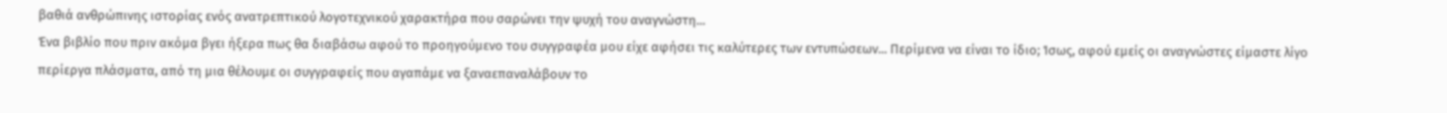βαθιά ανθρώπινης ιστορίας ενός ανατρεπτικού λογοτεχνικού χαρακτήρα που σαρώνει την ψυχή του αναγνώστη...
Ένα βιβλίο που πριν ακόμα βγει ήξερα πως θα διαβάσω αφού το προηγούμενο του συγγραφέα μου είχε αφήσει τις καλύτερες των εντυπώσεων... Περίμενα να είναι το ίδιο; Ίσως, αφού εμείς οι αναγνώστες είμαστε λίγο περίεργα πλάσματα, από τη μια θέλουμε οι συγγραφείς που αγαπάμε να ξαναεπαναλάβουν το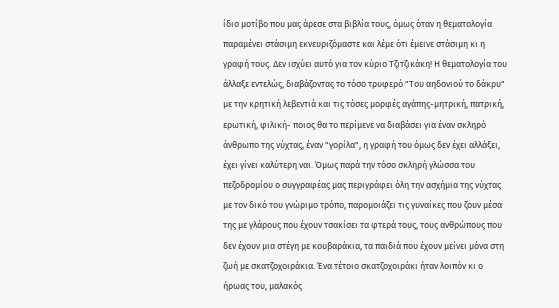ίδιο μοτίβο που μας άρεσε στα βιβλία τους, όμως όταν η θεματολογία παραμένει στάσιμη εκνευριζόμαστε και λέμε ότι έμεινε στάσιμη κι η γραφή τους. Δεν ισχύει αυτό για τον κύριο Τζιτζικάκη! Η θεματολογία του άλλαξε εντελώς, διαβάζοντας το τόσο τρυφερό "Του αηδονιού το δάκρυ" με την κρητική λεβεντιά και τις τόσες μορφές αγάπης-μητρική, πατρική, ερωτική, φιλική- ποιος θα το περίμενε να διαβάσει για έναν σκληρό άνθρωπο της νύχτας, έναν "γορίλα", η γραφή του όμως δεν έχει αλλάξει, έχει γίνει καλύτερη ναι. Όμως παρά την τόσο σκληρή γλώσσα του πεζοδρομίου ο συγγραφέας μας περιγράφει όλη την ασχήμια της νύχτας με τον δικό του γνώριμο τρόπο, παρομοιάζει τις γυναίκες που ζουν μέσα της με γλάρους που έχουν τσακίσει τα φτερά τους, τους ανθρώπους που δεν έχουν μια στέγη με κουβαράκια, τα παιδιά που έχουν μείνει μόνα στη ζωή με σκατζοχοιράκια. Ένα τέτοιο σκατζοχοιράκι ήταν λοιπόν κι ο ήρωας του, μαλακός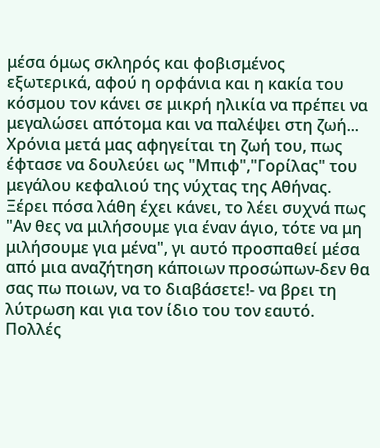μέσα όμως σκληρός και φοβισμένος εξωτερικά, αφού η ορφάνια και η κακία του κόσμου τον κάνει σε μικρή ηλικία να πρέπει να μεγαλώσει απότομα και να παλέψει στη ζωή... Χρόνια μετά μας αφηγείται τη ζωή του, πως έφτασε να δουλεύει ως "Μπιφ","Γορίλας" του μεγάλου κεφαλιού της νύχτας της Αθήνας. Ξέρει πόσα λάθη έχει κάνει, το λέει συχνά πως "Αν θες να μιλήσουμε για έναν άγιο, τότε να μη μιλήσουμε για μένα", γι αυτό προσπαθεί μέσα από μια αναζήτηση κάποιων προσώπων-δεν θα σας πω ποιων, να το διαβάσετε!- να βρει τη λύτρωση και για τον ίδιο του τον εαυτό. Πολλές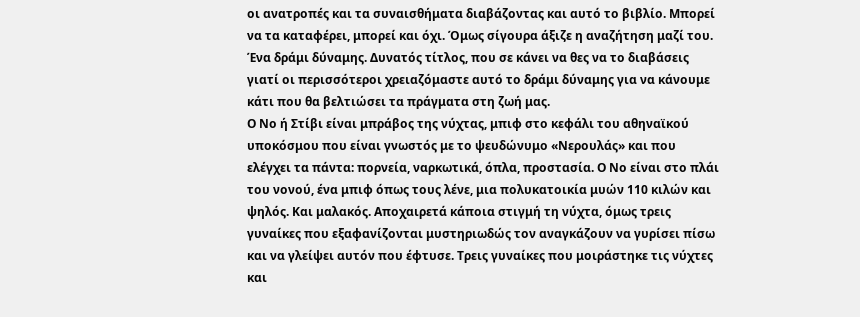οι ανατροπές και τα συναισθήματα διαβάζοντας και αυτό το βιβλίο. Μπορεί να τα καταφέρει, μπορεί και όχι. Όμως σίγουρα άξιζε η αναζήτηση μαζί του. Ένα δράμι δύναμης. Δυνατός τίτλος, που σε κάνει να θες να το διαβάσεις γιατί οι περισσότεροι χρειαζόμαστε αυτό το δράμι δύναμης για να κάνουμε κάτι που θα βελτιώσει τα πράγματα στη ζωή μας.
Ο Νο ή Στίβι είναι μπράβος της νύχτας, μπιφ στο κεφάλι του αθηναϊκού υποκόσμου που είναι γνωστός με το ψευδώνυμο «Νερουλάς» και που ελέγχει τα πάντα: πορνεία, ναρκωτικά, όπλα, προστασία. Ο Νο είναι στο πλάι του νονού, ένα μπιφ όπως τους λένε, μια πολυκατοικία μυών 110 κιλών και ψηλός. Και μαλακός. Αποχαιρετά κάποια στιγμή τη νύχτα, όμως τρεις γυναίκες που εξαφανίζονται μυστηριωδώς τον αναγκάζουν να γυρίσει πίσω και να γλείψει αυτόν που έφτυσε. Τρεις γυναίκες που μοιράστηκε τις νύχτες και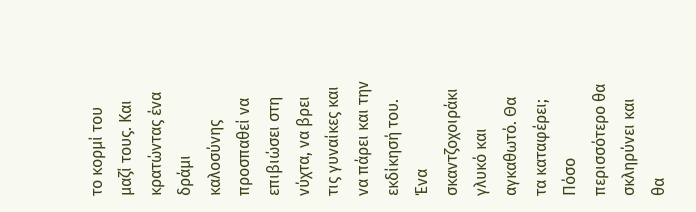το κορμί του μαζί τους. Και κρατώντας ένα δράμι καλοσύνης προσπαθεί να επιβιώσει στη νύχτα, να βρει τις γυναίκες και να πάρει και την εκδίκησή του. Ένα σκαντζοχοιράκι γλυκό και αγκαθωτό. Θα τα καταφέρει; Πόσο περισσότερο θα σκληρύνει και θα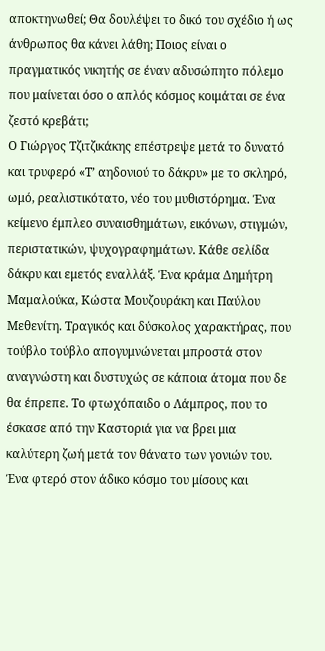αποκτηνωθεί; Θα δουλέψει το δικό του σχέδιο ή ως άνθρωπος θα κάνει λάθη; Ποιος είναι ο πραγματικός νικητής σε έναν αδυσώπητο πόλεμο που μαίνεται όσο ο απλός κόσμος κοιμάται σε ένα ζεστό κρεβάτι;
Ο Γιώργος Τζιτζικάκης επέστρεψε μετά το δυνατό και τρυφερό «Τ’ αηδονιού το δάκρυ» με το σκληρό, ωμό, ρεαλιστικότατο, νέο του μυθιστόρημα. Ένα κείμενο έμπλεο συναισθημάτων, εικόνων, στιγμών, περιστατικών, ψυχογραφημάτων. Κάθε σελίδα δάκρυ και εμετός εναλλάξ. Ένα κράμα Δημήτρη Μαμαλούκα, Κώστα Μουζουράκη και Παύλου Μεθενίτη. Τραγικός και δύσκολος χαρακτήρας, που τούβλο τούβλο απογυμνώνεται μπροστά στον αναγνώστη και δυστυχώς σε κάποια άτομα που δε θα έπρεπε. Το φτωχόπαιδο ο Λάμπρος, που το έσκασε από την Καστοριά για να βρει μια καλύτερη ζωή μετά τον θάνατο των γονιών του. Ένα φτερό στον άδικο κόσμο του μίσους και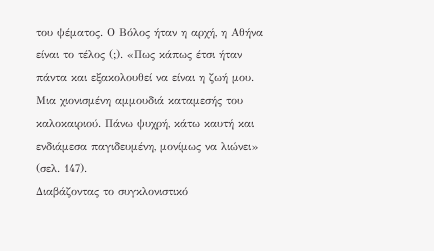του ψέματος. Ο Βόλος ήταν η αρχή, η Αθήνα είναι το τέλος (;). «Πως κάπως έτσι ήταν πάντα και εξακολουθεί να είναι η ζωή μου. Μια χιονισμένη αμμουδιά καταμεσής του καλοκαιριού. Πάνω ψυχρή, κάτω καυτή και ενδιάμεσα παγιδευμένη, μονίμως να λιώνει» (σελ. 147).
Διαβάζοντας το συγκλονιστικό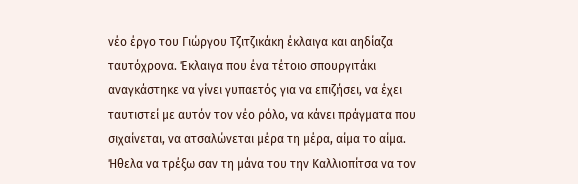νέο έργο του Γιώργου Τζιτζικάκη έκλαιγα και αηδίαζα ταυτόχρονα. Έκλαιγα που ένα τέτοιο σπουργιτάκι αναγκάστηκε να γίνει γυπαετός για να επιζήσει, να έχει ταυτιστεί με αυτόν τον νέο ρόλο, να κάνει πράγματα που σιχαίνεται, να ατσαλώνεται μέρα τη μέρα, αίμα το αίμα. Ήθελα να τρέξω σαν τη μάνα του την Καλλιοπίτσα να τον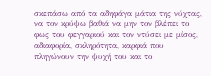σκεπάσω από τα αδηφάγα μάτια της νύχτας, να τον κρύψω βαθιά να μην τον βλέπει το φως του φεγγαριού και τον ντύσει με μίσος, αδιαφορία, σκληρότητα, καρφιά που πληγώνουν την ψυχή του και το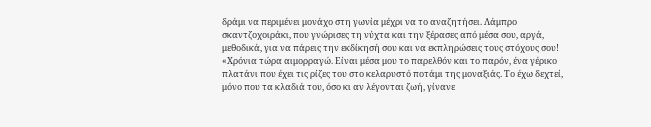δράμι να περιμένει μονάχο στη γωνία μέχρι να το αναζητήσει. Λάμπρο σκαντζοχοιράκι, που γνώρισες τη νύχτα και την ξέρασες από μέσα σου, αργά, μεθοδικά, για να πάρεις την εκδίκησή σου και να εκπληρώσεις τους στόχους σου! «Χρόνια τώρα αιμορραγώ. Είναι μέσα μου το παρελθόν και το παρόν, ένα γέρικο πλατάνι που έχει τις ρίζες του στο κελαρυστό ποτάμι της μοναξιάς. Το έχω δεχτεί, μόνο που τα κλαδιά του, όσο κι αν λέγονται ζωή, γίνανε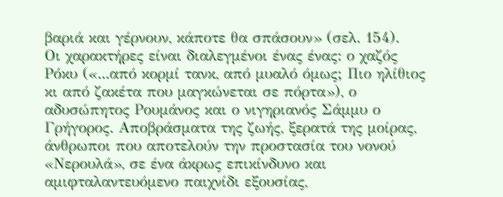βαριά και γέρνουν, κάποτε θα σπάσουν» (σελ. 154).
Οι χαρακτήρες είναι διαλεγμένοι ένας ένας: ο χαζός Ρόκυ («...από κορμί τανκ, από μυαλό όμως; Πιο ηλίθιος κι από ζακέτα που μαγκώνεται σε πόρτα»), ο αδυσώπητος Ρουμάνος και ο νιγηριανός Σάμμυ ο Γρήγορος. Αποβράσματα της ζωής, ξερατά της μοίρας, άνθρωποι που αποτελούν την προστασία του νονού «Νερουλά», σε ένα άκρως επικίνδυνο και αμιφταλαντευόμενο παιχνίδι εξουσίας,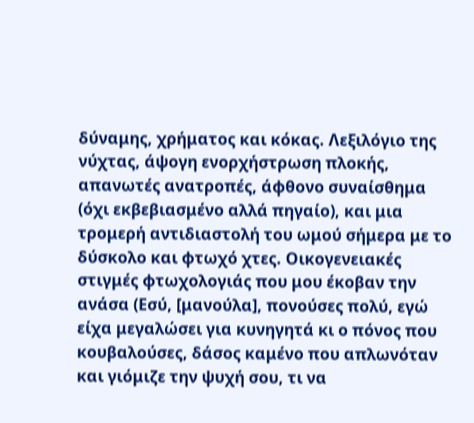δύναμης, χρήματος και κόκας. Λεξιλόγιο της νύχτας, άψογη ενορχήστρωση πλοκής, απανωτές ανατροπές, άφθονο συναίσθημα (όχι εκβεβιασμένο αλλά πηγαίο), και μια τρομερή αντιδιαστολή του ωμού σήμερα με το δύσκολο και φτωχό χτες. Οικογενειακές στιγμές φτωχολογιάς που μου έκοβαν την ανάσα (Εσύ, [μανούλα], πονούσες πολύ, εγώ είχα μεγαλώσει για κυνηγητά κι ο πόνος που κουβαλούσες, δάσος καμένο που απλωνόταν και γιόμιζε την ψυχή σου, τι να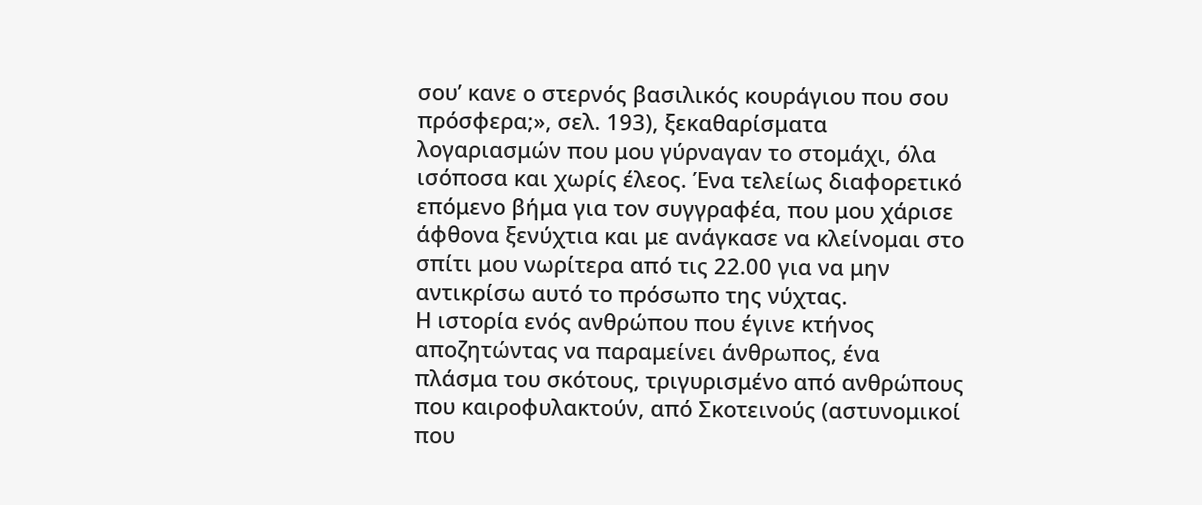σου’ κανε ο στερνός βασιλικός κουράγιου που σου πρόσφερα;», σελ. 193), ξεκαθαρίσματα λογαριασμών που μου γύρναγαν το στομάχι, όλα ισόποσα και χωρίς έλεος. Ένα τελείως διαφορετικό επόμενο βήμα για τον συγγραφέα, που μου χάρισε άφθονα ξενύχτια και με ανάγκασε να κλείνομαι στο σπίτι μου νωρίτερα από τις 22.00 για να μην αντικρίσω αυτό το πρόσωπο της νύχτας.
Η ιστορία ενός ανθρώπου που έγινε κτήνος αποζητώντας να παραμείνει άνθρωπος, ένα πλάσμα του σκότους, τριγυρισμένο από ανθρώπους που καιροφυλακτούν, από Σκοτεινούς (αστυνομικοί που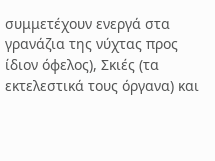συμμετέχουν ενεργά στα γρανάζια της νύχτας προς ίδιον όφελος), Σκιές (τα εκτελεστικά τους όργανα) και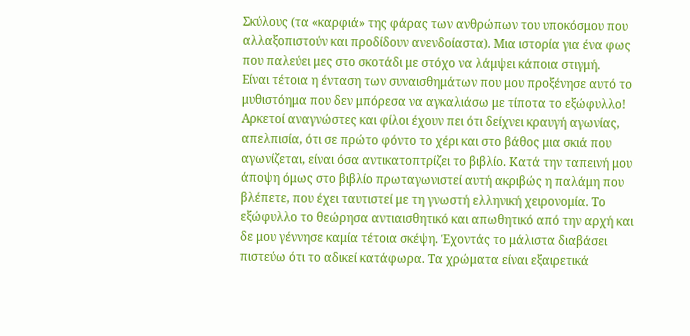Σκύλους (τα «καρφιά» της φάρας των ανθρώπων του υποκόσμου που αλλαξοπιστούν και προδίδουν ανενδοίαστα). Μια ιστορία για ένα φως που παλεύει μες στο σκοτάδι με στόχο να λάμψει κάποια στιγμή.
Είναι τέτοια η ένταση των συναισθημάτων που μου προξένησε αυτό το μυθιστόημα που δεν μπόρεσα να αγκαλιάσω με τίποτα το εξώφυλλο! Αρκετοί αναγνώστες και φίλοι έχουν πει ότι δείχνει κραυγή αγωνίας, απελπισία, ότι σε πρώτο φόντο το χέρι και στο βάθος μια σκιά που αγωνίζεται, είναι όσα αντικατοπτρίζει το βιβλίο. Κατά την ταπεινή μου άποψη όμως στο βιβλίο πρωταγωνιστεί αυτή ακριβώς η παλάμη που βλέπετε, που έχει ταυτιστεί με τη γνωστή ελληνική χειρονομία. Το εξώφυλλο το θεώρησα αντιαισθητικό και απωθητικό από την αρχή και δε μου γέννησε καμία τέτοια σκέψη. Έχοντάς το μάλιστα διαβάσει πιστεύω ότι το αδικεί κατάφωρα. Τα χρώματα είναι εξαιρετικά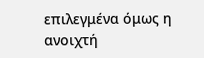επιλεγμένα όμως η ανοιχτή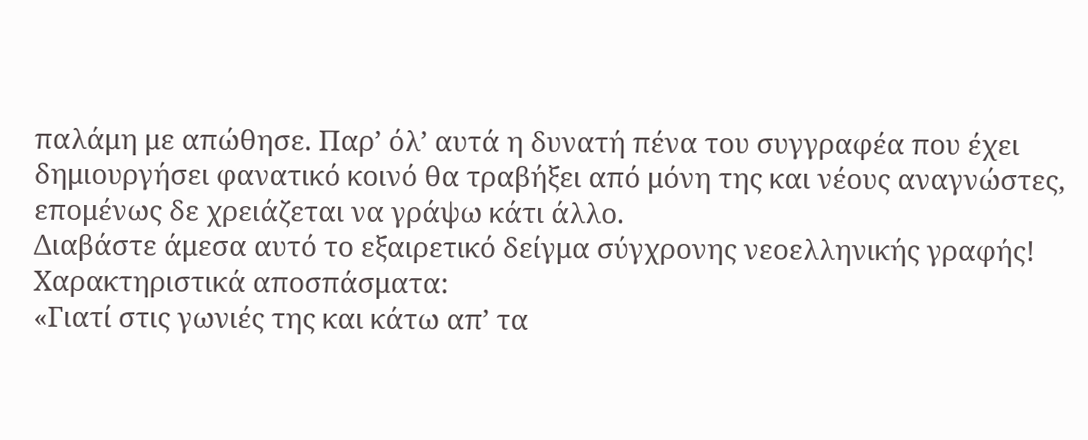παλάμη με απώθησε. Παρ’ όλ’ αυτά η δυνατή πένα του συγγραφέα που έχει δημιουργήσει φανατικό κοινό θα τραβήξει από μόνη της και νέους αναγνώστες, επομένως δε χρειάζεται να γράψω κάτι άλλο.
Διαβάστε άμεσα αυτό το εξαιρετικό δείγμα σύγχρονης νεοελληνικής γραφής!
Χαρακτηριστικά αποσπάσματα:
«Γιατί στις γωνιές της και κάτω απ’ τα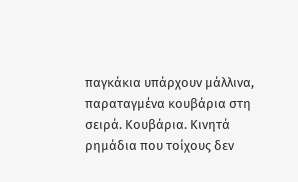παγκάκια υπάρχουν μάλλινα, παραταγμένα κουβάρια στη σειρά. Κουβάρια. Κινητά ρημάδια που τοίχους δεν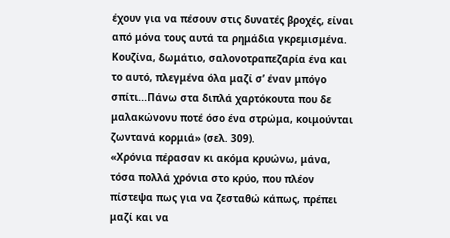έχουν για να πέσουν στις δυνατές βροχές, είναι από μόνα τους αυτά τα ρημάδια γκρεμισμένα. Κουζίνα, δωμάτιο, σαλονοτραπεζαρία ένα και το αυτό, πλεγμένα όλα μαζί σ’ έναν μπόγο σπίτι...Πάνω στα διπλά χαρτόκουτα που δε μαλακώνονυ ποτέ όσο ένα στρώμα, κοιμούνται ζωντανά κορμιά» (σελ. 309).
«Χρόνια πέρασαν κι ακόμα κρυώνω, μάνα, τόσα πολλά χρόνια στο κρύο, που πλέον πίστεψα πως για να ζεσταθώ κάπως, πρέπει μαζί και να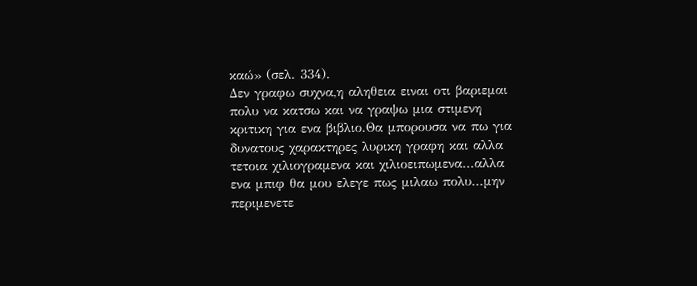καώ» (σελ. 334).
Δεν γραφω συχνα,η αληθεια ειναι οτι βαριεμαι πολυ να κατσω και να γραψω μια στιμενη κριτικη για ενα βιβλιο.Θα μπορουσα να πω για δυνατους χαρακτηρες λυρικη γραφη και αλλα τετοια χιλιογραμενα και χιλιοειπωμενα...αλλα ενα μπιφ θα μου ελεγε πως μιλαω πολυ...μην περιμενετε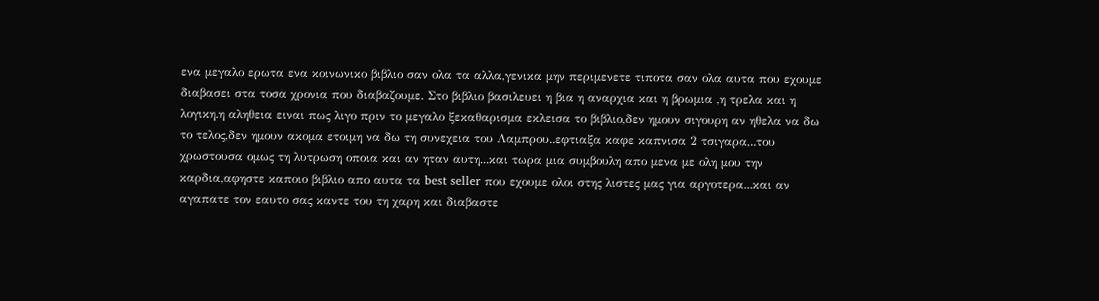ενα μεγαλο ερωτα ενα κοινωνικο βιβλιο σαν ολα τα αλλα,γενικα μην περιμενετε τιποτα σαν ολα αυτα που εχουμε διαβασει στα τοσα χρονια που διαβαζουμε. Στο βιβλιο βασιλευει η βια η αναρχια και η βρωμια ,η τρελα και η λογικη.η αληθεια ειναι πως λιγο πριν το μεγαλο ξεκαθαρισμα εκλεισα το βιβλιο,δεν ημουν σιγουρη αν ηθελα να δω το τελος,δεν ημουν ακομα ετοιμη να δω τη συνεχεια του Λαμπρου..εφτιαξα καφε καπνισα 2 τσιγαρα,..του χρωστουσα ομως τη λυτρωση οποια και αν ηταν αυτη...και τωρα μια συμβουλη απο μενα με ολη μου την καρδια,αφηστε καποιο βιβλιο απο αυτα τα best seller που εχουμε ολοι στης λιστες μας για αργοτερα...και αν αγαπατε τον εαυτο σας καντε του τη χαρη και διαβαστε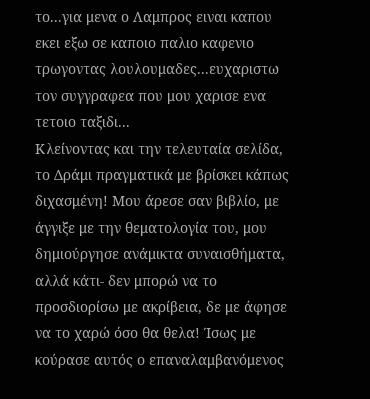το...για μενα ο Λαμπρος ειναι καπου εκει εξω σε καποιο παλιο καφενιο τρωγοντας λουλουμαδες...ευχαριστω τον συγγραφεα που μου χαρισε ενα τετοιο ταξιδι...
Κλείνοντας και την τελευταία σελίδα, το Δράμι πραγματικά με βρίσκει κάπως διχασμένη! Μου άρεσε σαν βιβλίο, με άγγιξε με την θεματολογία του, μου δημιούργησε ανάμικτα συναισθήματα, αλλά κάτι- δεν μπορώ να το προσδιορίσω με ακρίβεια, δε με άφησε να το χαρώ όσο θα θελα! Ίσως με κούρασε αυτός ο επαναλαμβανόμενος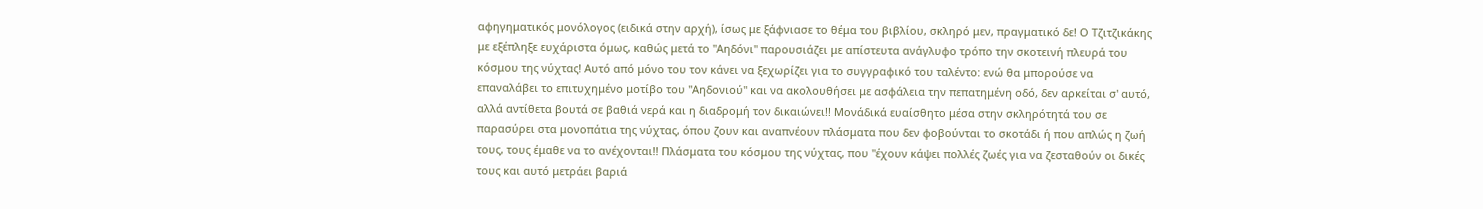αφηγηματικός μονόλογος (ειδικά στην αρχή), ίσως με ξάφνιασε το θέμα του βιβλίου, σκληρό μεν, πραγματικό δε! Ο Τζιτζικάκης με εξέπληξε ευχάριστα όμως, καθώς μετά το "Αηδόνι" παρουσιάζει με απίστευτα ανάγλυφο τρόπο την σκοτεινή πλευρά του κόσμου της νύχτας! Αυτό από μόνο του τον κάνει να ξεχωρίζει για το συγγραφικό του ταλέντο: ενώ θα μπορούσε να επαναλάβει το επιτυχημένο μοτίβο του "Αηδονιού" και να ακολουθήσει με ασφάλεια την πεπατημένη οδό, δεν αρκείται σ' αυτό, αλλά αντίθετα βουτά σε βαθιά νερά και η διαδρομή τον δικαιώνει!! Μονάδικά ευαίσθητο μέσα στην σκληρότητά του σε παρασύρει στα μονοπάτια της νύχτας, όπου ζουν και αναπνέουν πλάσματα που δεν φοβούνται το σκοτάδι ή που απλώς η ζωή τους, τους έμαθε να το ανέχονται!! Πλάσματα του κόσμου της νύχτας, που "έχουν κάψει πολλές ζωές για να ζεσταθούν οι δικές τους και αυτό μετράει βαριά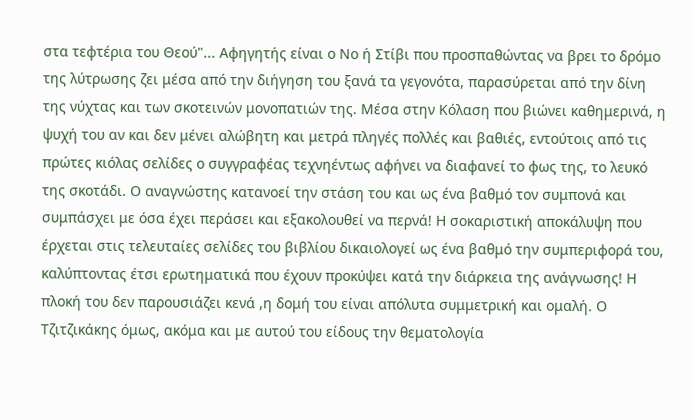στα τεφτέρια του Θεού"... Αφηγητής είναι ο Νο ή Στίβι που προσπαθώντας να βρει το δρόμο της λύτρωσης ζει μέσα από την διήγηση του ξανά τα γεγονότα, παρασύρεται από την δίνη της νύχτας και των σκοτεινών μονοπατιών της. Μέσα στην Κόλαση που βιώνει καθημερινά, η ψυχή του αν και δεν μένει αλώβητη και μετρά πληγές πολλές και βαθιές, εντούτοις από τις πρώτες κιόλας σελίδες ο συγγραφέας τεχνηέντως αφήνει να διαφανεί το φως της, το λευκό της σκοτάδι. Ο αναγνώστης κατανοεί την στάση του και ως ένα βαθμό τον συμπονά και συμπάσχει με όσα έχει περάσει και εξακολουθεί να περνά! Η σοκαριστική αποκάλυψη που έρχεται στις τελευταίες σελίδες του βιβλίου δικαιολογεί ως ένα βαθμό την συμπεριφορά του, καλύπτοντας έτσι ερωτηματικά που έχουν προκύψει κατά την διάρκεια της ανάγνωσης! Η πλοκή του δεν παρουσιάζει κενά ,η δομή του είναι απόλυτα συμμετρική και ομαλή. Ο Τζιτζικάκης όμως, ακόμα και με αυτού του είδους την θεματολογία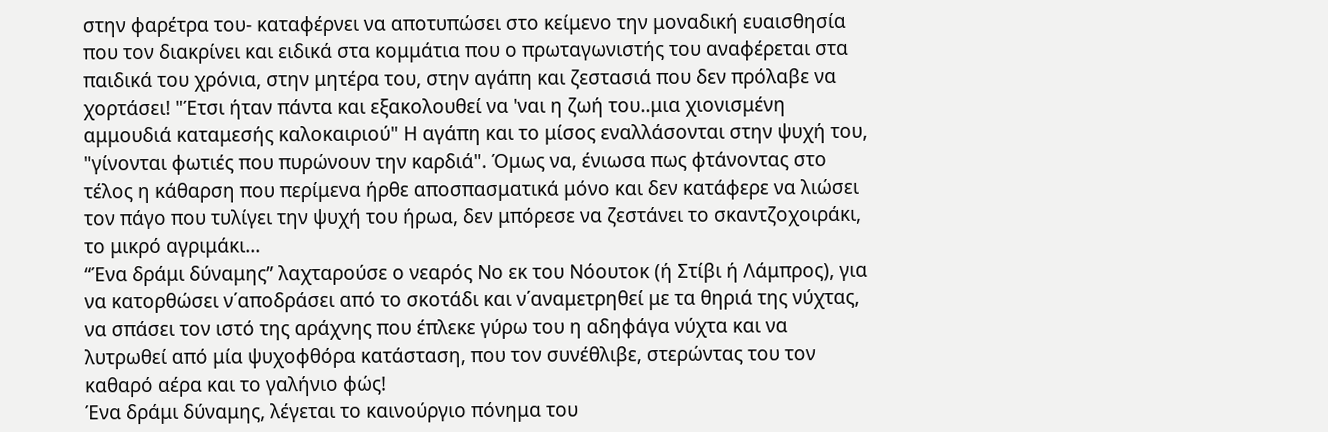στην φαρέτρα του- καταφέρνει να αποτυπώσει στο κείμενο την μοναδική ευαισθησία που τον διακρίνει και ειδικά στα κομμάτια που ο πρωταγωνιστής του αναφέρεται στα παιδικά του χρόνια, στην μητέρα του, στην αγάπη και ζεστασιά που δεν πρόλαβε να χορτάσει! "Έτσι ήταν πάντα και εξακολουθεί να 'ναι η ζωή του..μια χιονισμένη αμμουδιά καταμεσής καλοκαιριού" Η αγάπη και το μίσος εναλλάσονται στην ψυχή του, "γίνονται φωτιές που πυρώνουν την καρδιά". Όμως να, ένιωσα πως φτάνοντας στο τέλος η κάθαρση που περίμενα ήρθε αποσπασματικά μόνο και δεν κατάφερε να λιώσει τον πάγο που τυλίγει την ψυχή του ήρωα, δεν μπόρεσε να ζεστάνει το σκαντζοχοιράκι, το μικρό αγριμάκι...
“Ένα δράμι δύναμης” λαχταρούσε ο νεαρός Νο εκ του Νόουτοκ (ή Στίβι ή Λάμπρος), για να κατορθώσει ν΄αποδράσει από το σκοτάδι και ν΄αναμετρηθεί με τα θηριά της νύχτας, να σπάσει τον ιστό της αράχνης που έπλεκε γύρω του η αδηφάγα νύχτα και να λυτρωθεί από μία ψυχοφθόρα κατάσταση, που τον συνέθλιβε, στερώντας του τον καθαρό αέρα και το γαλήνιο φώς!
Ένα δράμι δύναμης, λέγεται το καινούργιο πόνημα του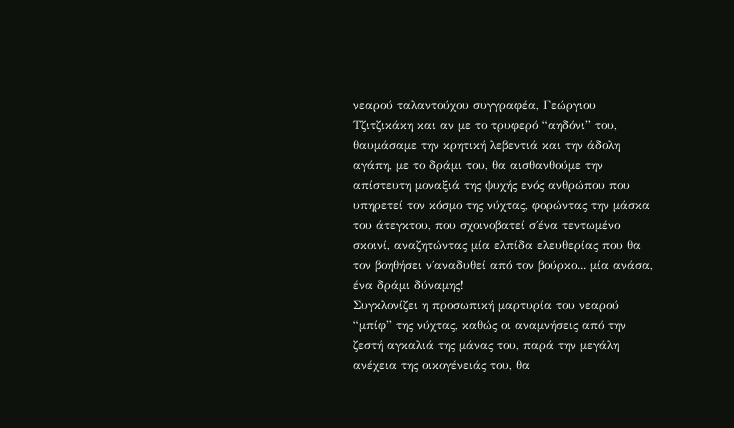νεαρού ταλαντούχου συγγραφέα, Γεώργιου Τζιτζικάκη και αν με το τρυφερό “αηδόνι” του, θαυμάσαμε την κρητική λεβεντιά και την άδολη αγάπη, με το δράμι του, θα αισθανθούμε την απίστευτη μοναξιά της ψυχής ενός ανθρώπου που υπηρετεί τον κόσμο της νύχτας, φορώντας την μάσκα του άτεγκτου, που σχοινοβατεί σ΄ένα τεντωμένο σκοινί, αναζητώντας μία ελπίδα ελευθερίας που θα τον βοηθήσει ν΄αναδυθεί από τον βούρκο... μία ανάσα, ένα δράμι δύναμης!
Συγκλονίζει η προσωπική μαρτυρία του νεαρού “μπίφ” της νύχτας, καθώς οι αναμνήσεις από την ζεστή αγκαλιά της μάνας του, παρά την μεγάλη ανέχεια της οικογένειάς του, θα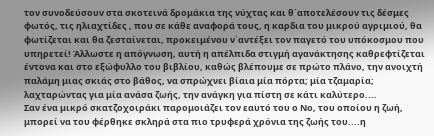τον συνοδεύσουν στα σκοτεινά δρομάκια της νύχτας και θ΄αποτελέσουν τις δέσμες φωτός, τις ηλιαχτίδες , που σε κάθε αναφορά τους, η καρδια του μικρού αγριμιού, θα φωτίζεται και θα ζεσταίνεται, προκειμένου ν΄αντέξει τον παγετό του υπόκοσμου που υπηρετεί! Άλλωστε η απόγνωση, αυτή η απέλπιδα στιγμή αγανάκτησης καθρεφτίζεται έντονα και στο εξώφυλλο του βιβλίου, καθώς βλέπουμε σε πρώτο πλάνο, την ανοιχτή παλάμη μιας σκιάς στο βάθος, να σπρώχνει βίαια μία πόρτα; μία τζαμαρία; λαχταρώντας για μία ανάσα ζωής, την ανάγκη για πίστη σε κάτι καλύτερο....
Σαν ένα μικρό σκατζοχοιράκι παρομοιάζει τον εαυτό του ο Νο, του οποίου η ζωή, μπορεί να του φέρθηκε σκληρά στα πιο τρυφερά χρόνια της ζωής του....η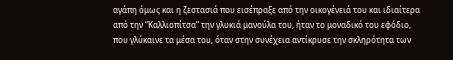αγάπη όμως και η ζεστασιά που εισέπραξε από την οικογένειά του και ιδιαίτερα από την “Καλλιοπίτσα” την γλυκιά μανούλα του, ήταν το μοναδικό του εφόδιο, που γλύκαινε τα μέσα του, όταν στην συνέχεια αντίκρυσε την σκληρότητα των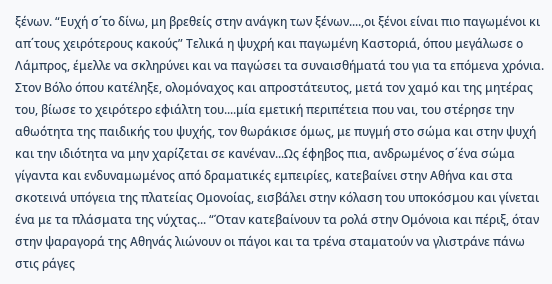ξένων. “Ευχή σ΄το δίνω, μη βρεθείς στην ανάγκη των ξένων....,οι ξένοι είναι πιο παγωμένοι κι απ΄τους χειρότερους κακούς” Τελικά η ψυχρή και παγωμένη Καστοριά, όπου μεγάλωσε ο Λάμπρος, έμελλε να σκληρύνει και να παγώσει τα συναισθήματά του για τα επόμενα χρόνια. Στον Βόλο όπου κατέληξε, ολομόναχος και απροστάτευτος, μετά τον χαμό και της μητέρας του, βίωσε το χειρότερο εφιάλτη του....μία εμετική περιπέτεια που ναι, του στέρησε την αθωότητα της παιδικής του ψυχής, τον θωράκισε όμως, με πυγμή στο σώμα και στην ψυχή και την ιδιότητα να μην χαρίζεται σε κανέναν...Ως έφηβος πια, ανδρωμένος σ΄ένα σώμα γίγαντα και ενδυναμωμένος από δραματικές εμπειρίες, κατεβαίνει στην Αθήνα και στα σκοτεινά υπόγεια της πλατείας Ομονοίας, εισβάλει στην κόλαση του υποκόσμου και γίνεται ένα με τα πλάσματα της νύχτας... “Όταν κατεβαίνουν τα ρολά στην Ομόνοια και πέριξ, όταν στην ψαραγορά της Αθηνάς λιώνουν οι πάγοι και τα τρένα σταματούν να γλιστράνε πάνω στις ράγες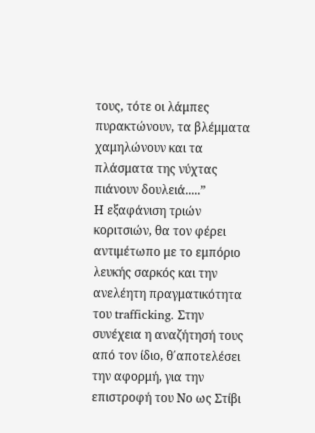τους, τότε οι λάμπες πυρακτώνουν, τα βλέμματα χαμηλώνουν και τα πλάσματα της νύχτας πιάνουν δουλειά.....”
Η εξαφάνιση τριών κοριτσιών, θα τον φέρει αντιμέτωπο με το εμπόριο λευκής σαρκός και την ανελέητη πραγματικότητα του trafficking. Στην συνέχεια η αναζήτησή τους από τον ίδιο, θ΄αποτελέσει την αφορμή, για την επιστροφή του Νο ως Στίβι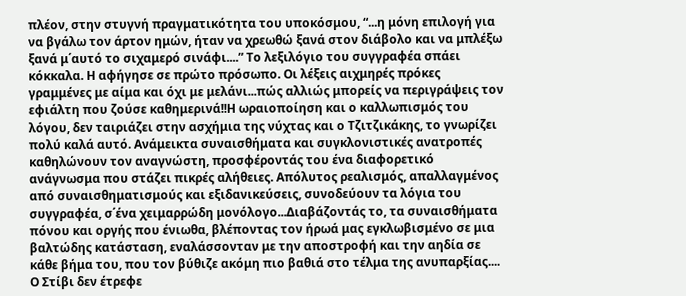πλέον, στην στυγνή πραγματικότητα του υποκόσμου, “...η μόνη επιλογή για να βγάλω τον άρτον ημών, ήταν να χρεωθώ ξανά στον διάβολο και να μπλέξω ξανά μ΄αυτό το σιχαμερό σινάφι....” Το λεξιλόγιο του συγγραφέα σπάει κόκκαλα. Η αφήγησε σε πρώτο πρόσωπο. Οι λέξεις αιχμηρές πρόκες γραμμένες με αίμα και όχι με μελάνι...πώς αλλιώς μπορείς να περιγράψεις τον εφιάλτη που ζούσε καθημερινά!!Η ωραιοποίηση και ο καλλωπισμός του λόγου, δεν ταιριάζει στην ασχήμια της νύχτας και ο Τζιτζικάκης, το γνωρίζει πολύ καλά αυτό. Ανάμεικτα συναισθήματα και συγκλονιστικές ανατροπές καθηλώνουν τον αναγνώστη, προσφέροντάς του ένα διαφορετικό ανάγνωσμα που στάζει πικρές αλήθειες. Απόλυτος ρεαλισμός, απαλλαγμένος από συναισθηματισμούς και εξιδανικεύσεις, συνοδεύουν τα λόγια του συγγραφέα, σ΄ένα χειμαρρώδη μονόλογο...Διαβάζοντάς το, τα συναισθήματα πόνου και οργής που ένιωθα, βλέποντας τον ήρωά μας εγκλωβισμένο σε μια βαλτώδης κατάσταση, εναλάσσονταν με την αποστροφή και την αηδία σε κάθε βήμα του, που τον βύθιζε ακόμη πιο βαθιά στο τέλμα της ανυπαρξίας.... Ο Στίβι δεν έτρεφε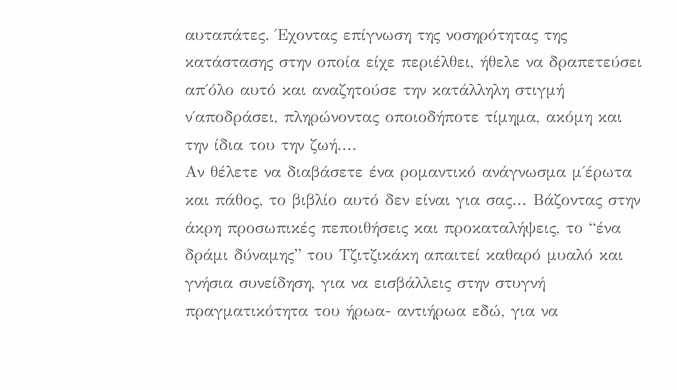αυταπάτες. Έχοντας επίγνωση της νοσηρότητας της κατάστασης στην οποία είχε περιέλθει, ήθελε να δραπετεύσει απ΄όλο αυτό και αναζητούσε την κατάλληλη στιγμή ν΄αποδράσει, πληρώνοντας οποιοδήποτε τίμημα, ακόμη και την ίδια του την ζωή....
Αν θέλετε να διαβάσετε ένα ρομαντικό ανάγνωσμα μ΄έρωτα και πάθος, το βιβλίο αυτό δεν είναι για σας... Βάζοντας στην άκρη προσωπικές πεποιθήσεις και προκαταλήψεις, το “ένα δράμι δύναμης” του Τζιτζικάκη απαιτεί καθαρό μυαλό και γνήσια συνείδηση, για να εισβάλλεις στην στυγνή πραγματικότητα του ήρωα- αντιήρωα εδώ, για να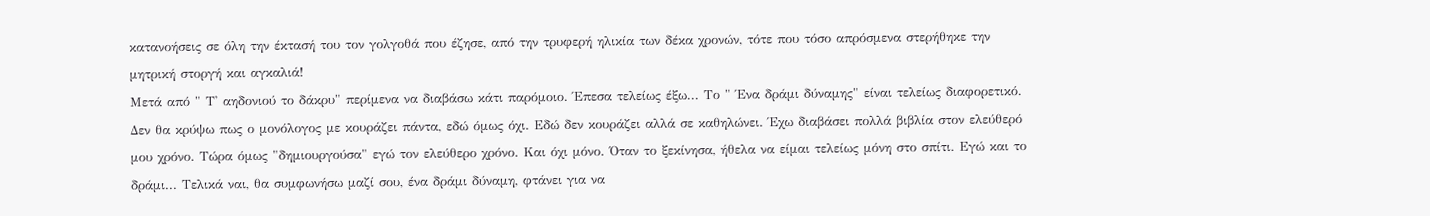κατανοήσεις σε όλη την έκτασή του τον γολγοθά που έζησε, από την τρυφερή ηλικία των δέκα χρονών, τότε που τόσο απρόσμενα στερήθηκε την μητρική στοργή και αγκαλιά!
Μετά από " Τ' αηδονιού το δάκρυ" περίμενα να διαβάσω κάτι παρόμοιο. Έπεσα τελείως έξω... Το " Ένα δράμι δύναμης" είναι τελείως διαφορετικό. Δεν θα κρύψω πως ο μονόλογος με κουράζει πάντα, εδώ όμως όχι. Εδώ δεν κουράζει αλλά σε καθηλώνει. Έχω διαβάσει πολλά βιβλία στον ελεύθερό μου χρόνο. Τώρα όμως "δημιουργούσα" εγώ τον ελεύθερο χρόνο. Και όχι μόνο. Όταν το ξεκίνησα, ήθελα να είμαι τελείως μόνη στο σπίτι. Εγώ και το δράμι... Τελικά ναι, θα συμφωνήσω μαζί σου, ένα δράμι δύναμη, φτάνει για να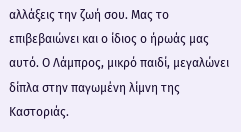αλλάξεις την ζωή σου. Μας το επιβεβαιώνει και ο ίδιος ο ήρωάς μας αυτό. Ο Λάμπρος, μικρό παιδί, μεγαλώνει δίπλα στην παγωμένη λίμνη της Καστοριάς.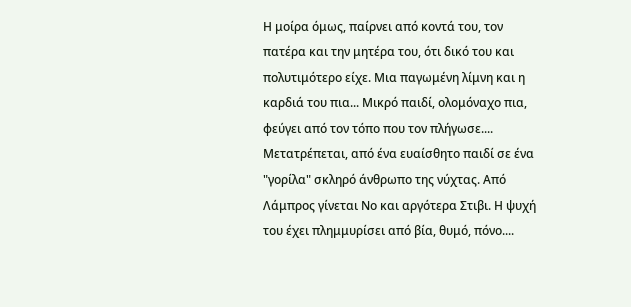Η μοίρα όμως, παίρνει από κοντά του, τον πατέρα και την μητέρα του, ότι δικό του και πολυτιμότερο είχε. Μια παγωμένη λίμνη και η καρδιά του πια... Μικρό παιδί, ολομόναχο πια, φεύγει από τον τόπο που τον πλήγωσε.... Μετατρέπεται, από ένα ευαίσθητο παιδί σε ένα "γορίλα" σκληρό άνθρωπο της νύχτας. Από Λάμπρος γίνεται Νο και αργότερα Στιβι. Η ψυχή του έχει πλημμυρίσει από βία, θυμό, πόνο....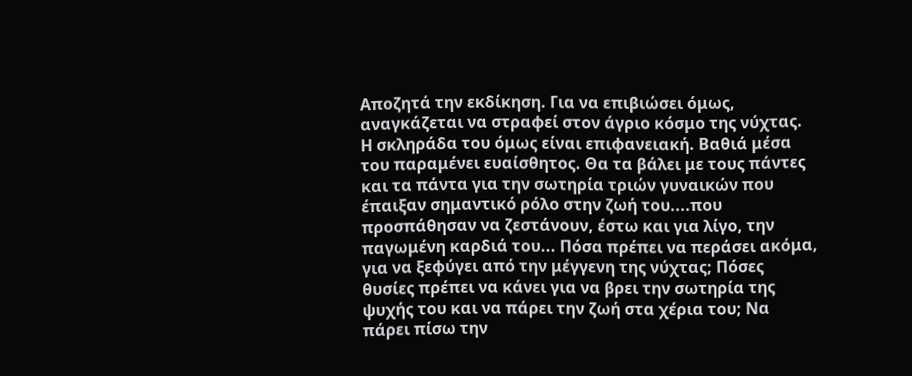Αποζητά την εκδίκηση. Για να επιβιώσει όμως, αναγκάζεται να στραφεί στον άγριο κόσμο της νύχτας. Η σκληράδα του όμως είναι επιφανειακή. Βαθιά μέσα του παραμένει ευαίσθητος. Θα τα βάλει με τους πάντες και τα πάντα για την σωτηρία τριών γυναικών που έπαιξαν σημαντικό ρόλο στην ζωή του....που προσπάθησαν να ζεστάνουν, έστω και για λίγο, την παγωμένη καρδιά του... Πόσα πρέπει να περάσει ακόμα, για να ξεφύγει από την μέγγενη της νύχτας; Πόσες θυσίες πρέπει να κάνει για να βρει την σωτηρία της ψυχής του και να πάρει την ζωή στα χέρια του; Να πάρει πίσω την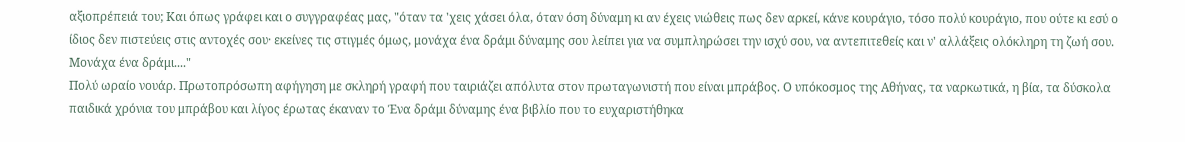αξιοπρέπειά του; Και όπως γράφει και ο συγγραφέας μας, "όταν τα 'χεις χάσει όλα, όταν όση δύναμη κι αν έχεις νιώθεις πως δεν αρκεί, κάνε κουράγιο, τόσο πολύ κουράγιο, που ούτε κι εσύ ο ίδιος δεν πιστεύεις στις αντοχές σου· εκείνες τις στιγμές όμως, μονάχα ένα δράμι δύναμης σου λείπει για να συμπληρώσει την ισχύ σου, να αντεπιτεθείς και ν' αλλάξεις ολόκληρη τη ζωή σου. Μονάχα ένα δράμι...."
Πολύ ωραίο νουάρ. Πρωτοπρόσωπη αφήγηση με σκληρή γραφή που ταιριάζει απόλυτα στον πρωταγωνιστή που είναι μπράβος. Ο υπόκοσμος της Αθήνας, τα ναρκωτικά, η βία, τα δύσκολα παιδικά χρόνια του μπράβου και λίγος έρωτας έκαναν το Ένα δράμι δύναμης ένα βιβλίο που το ευχαριστήθηκα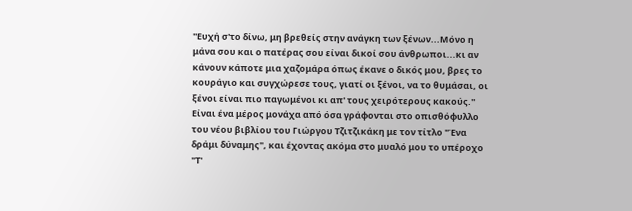''Ευχή σ'το δίνω, μη βρεθείς στην ανάγκη των ξένων...Μόνο η μάνα σου και ο πατέρας σου είναι δικοί σου άνθρωποι...κι αν κάνουν κάποτε μια χαζομάρα όπως έκανε ο δικός μου, βρες το κουράγιο και συγχώρεσε τους, γιατί οι ξένοι, να το θυμάσαι, οι ξένοι είναι πιο παγωμένοι κι απ' τους χειρότερους κακούς.''
Είναι ένα μέρος μονάχα από όσα γράφονται στο οπισθόφυλλο του νέου βιβλίου του Γιώργου Τζιτζικάκη με τον τίτλο "Ένα δράμι δύναμης", και έχοντας ακόμα στο μυαλό μου το υπέροχο "Τ'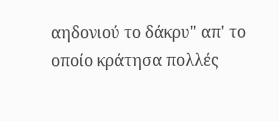αηδονιού το δάκρυ" απ' το οποίο κράτησα πολλές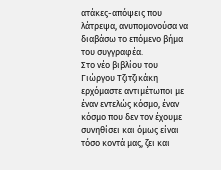ατάκες-απόψεις που λάτρεψα, ανυπομονούσα να διαβάσω το επόμενο βήμα του συγγραφέα.
Στο νέο βιβλίου του Γιώργου Τζιτζικάκη ερχόμαστε αντιμέτωποι με έναν εντελώς κόσμο, έναν κόσμο που δεν τον έχουμε συνηθίσει και όμως είναι τόσο κοντά μας, ζει και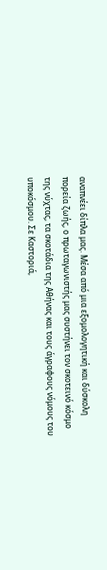αναπνέει δίπλα μας. Μέσα από μια εξομολογητική και δύσκολη πορεία ζωής, ο πρωταγωνιστής μας συστήνει τον σκοτεινό κόσμο της νύχτας, τα σκοτάδια της Αθήνας και τους άγραφους νόμους του υποκόσμου. Σε Καστοριά,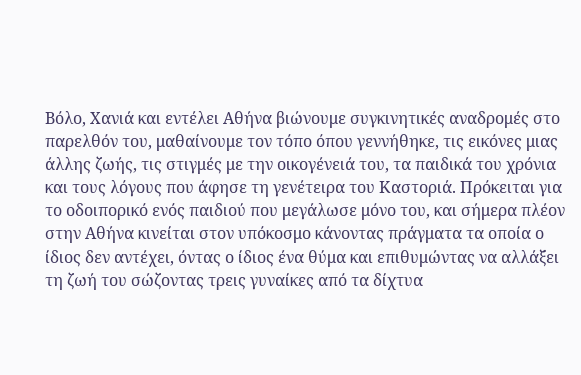Βόλο, Χανιά και εντέλει Αθήνα βιώνουμε συγκινητικές αναδρομές στο παρελθόν του, μαθαίνουμε τον τόπο όπου γεννήθηκε, τις εικόνες μιας άλλης ζωής, τις στιγμές με την οικογένειά του, τα παιδικά του χρόνια και τους λόγους που άφησε τη γενέτειρα του Καστοριά. Πρόκειται για το οδοιπορικό ενός παιδιού που μεγάλωσε μόνο του, και σήμερα πλέον στην Αθήνα κινείται στον υπόκοσμο κάνοντας πράγματα τα οποία ο ίδιος δεν αντέχει, όντας ο ίδιος ένα θύμα και επιθυμώντας να αλλάξει τη ζωή του σώζοντας τρεις γυναίκες από τα δίχτυα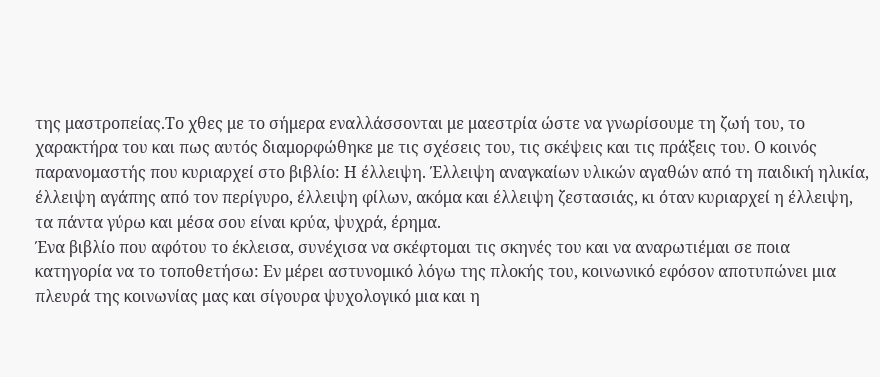της μαστροπείας.Το χθες με το σήμερα εναλλάσσονται με μαεστρία ώστε να γνωρίσουμε τη ζωή του, το χαρακτήρα του και πως αυτός διαμορφώθηκε με τις σχέσεις του, τις σκέψεις και τις πράξεις του. Ο κοινός παρανομαστής που κυριαρχεί στο βιβλίο: Η έλλειψη. Έλλειψη αναγκαίων υλικών αγαθών από τη παιδική ηλικία, έλλειψη αγάπης από τον περίγυρο, έλλειψη φίλων, ακόμα και έλλειψη ζεστασιάς, κι όταν κυριαρχεί η έλλειψη, τα πάντα γύρω και μέσα σου είναι κρύα, ψυχρά, έρημα.
Ένα βιβλίο που αφότου το έκλεισα, συνέχισα να σκέφτομαι τις σκηνές του και να αναρωτιέμαι σε ποια κατηγορία να το τοποθετήσω: Εν μέρει αστυνομικό λόγω της πλοκής του, κοινωνικό εφόσον αποτυπώνει μια πλευρά της κοινωνίας μας και σίγουρα ψυχολογικό μια και η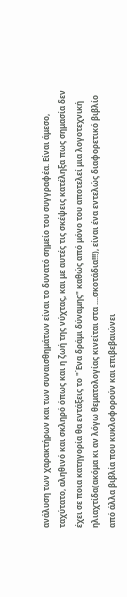ανάλυση των χαρακτήρων και των συναισθημάτων είναι το δυνατό σημείο του συγγραφέα. Είναι άμεσο, ταχύτατο, αληθινό και σκληρό όπως και η ζωή της νύχτας, και με αυτές τις σκέψεις κατέληξα πως σημασία δεν έχει σε ποια κατηγορία θα εντάξεις το "Ένα δράμι δύναμης" καθώς από μόνο του αποτελεί μια λογοτεχνική ηλιαχτίδα(ακόμα κι αν λόγω θεματολογίας κινείται στα ....σκοτάδια!!!), είναι ένα εντελώς διαφορετικό βιβλίο από άλλα βιβλία που κυκλοφορούν και επιβεβαιώνει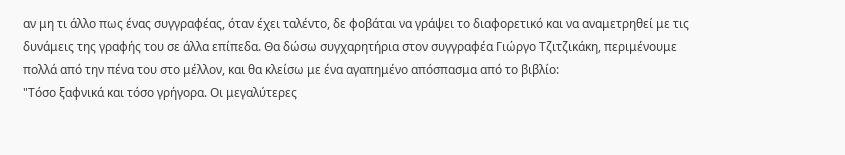αν μη τι άλλο πως ένας συγγραφέας, όταν έχει ταλέντο, δε φοβάται να γράψει το διαφορετικό και να αναμετρηθεί με τις δυνάμεις της γραφής του σε άλλα επίπεδα. Θα δώσω συγχαρητήρια στον συγγραφέα Γιώργο Τζιτζικάκη, περιμένουμε πολλά από την πένα του στο μέλλον, και θα κλείσω με ένα αγαπημένο απόσπασμα από το βιβλίο:
"Τόσο ξαφνικά και τόσο γρήγορα. Οι μεγαλύτερες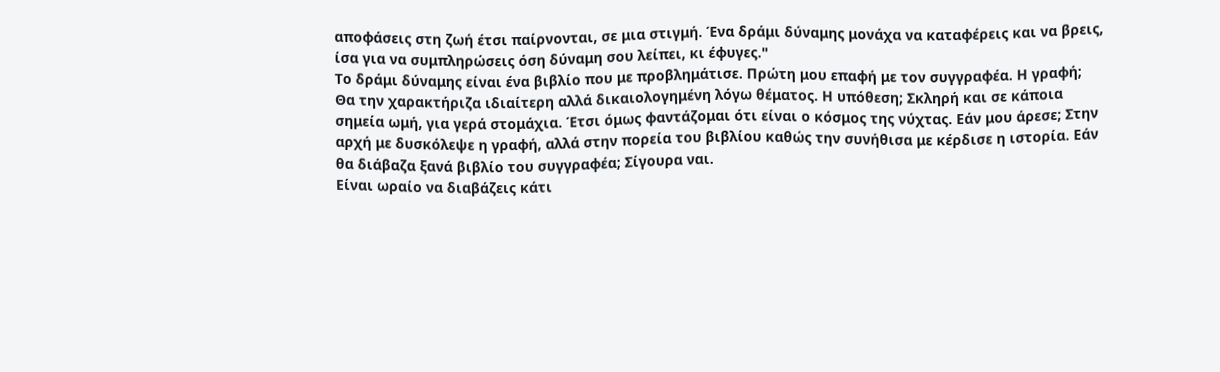αποφάσεις στη ζωή έτσι παίρνονται, σε μια στιγμή. Ένα δράμι δύναμης μονάχα να καταφέρεις και να βρεις, ίσα για να συμπληρώσεις όση δύναμη σου λείπει, κι έφυγες."
Το δράμι δύναμης είναι ένα βιβλίο που με προβλημάτισε. Πρώτη μου επαφή με τον συγγραφέα. Η γραφή; Θα την χαρακτήριζα ιδιαίτερη αλλά δικαιολογημένη λόγω θέματος. Η υπόθεση; Σκληρή και σε κάποια σημεία ωμή, για γερά στομάχια. Έτσι όμως φαντάζομαι ότι είναι ο κόσμος της νύχτας. Εάν μου άρεσε; Στην αρχή με δυσκόλεψε η γραφή, αλλά στην πορεία του βιβλίου καθώς την συνήθισα με κέρδισε η ιστορία. Εάν θα διάβαζα ξανά βιβλίο του συγγραφέα; Σίγουρα ναι.
Είναι ωραίο να διαβάζεις κάτι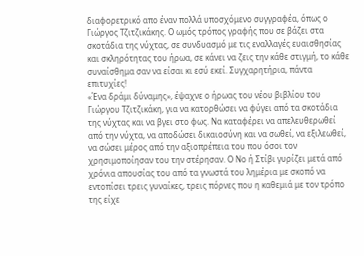διαφορετρικό απο έναν πολλά υποσχόμενο συγγραφέα, όπως ο Γιώργος Τζιτζικάκης. Ο ωμός τρόπος γραφής που σε βάζει στα σκοτάδια της νύχτας, σε συνδυασμό με τις εναλλαγές ευαισθησίας και σκληρότητας του ήρωα, σε κάνει να ζεις την κάθε στιγμή, το κάθε συναίσθημα σαν να είσαι κι εσύ εκεί. Συγχαρητήρια, πάντα επιτυχίες!
«Ένα δράμι δύναμης», έψαχνε ο ήρωας του νέου βιβλίου του Γιώργου Τζιτζικάκη, για να κατορθώσει να φύγει από τα σκοτάδια της νύχτας και να βγει στο φως. Να καταφέρει να απελευθερωθεί από την νύχτα, να αποδώσει δικαιοσύνη και να σωθεί, να εξιλεωθεί, να σώσει μέρος από την αξιοπρέπεια του που όσοι τον χρησιμοποίησαν του την στέρησαν. Ο Νο ή Στίβι γυρίζει μετά από χρόνια απουσίας του από τα γνωστά του λημέρια με σκοπό να εντοπίσει τρεις γυναίκες, τρεις πόρνες που η καθεμιά με τον τρόπο της είχε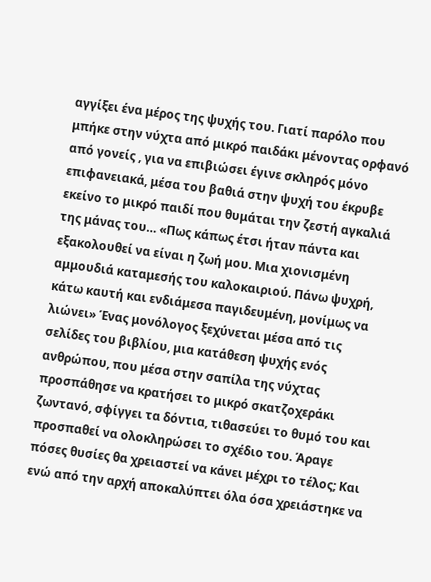αγγίξει ένα μέρος της ψυχής του. Γιατί παρόλο που μπήκε στην νύχτα από μικρό παιδάκι μένοντας ορφανό από γονείς , για να επιβιώσει έγινε σκληρός μόνο επιφανειακά, μέσα του βαθιά στην ψυχή του έκρυβε εκείνο το μικρό παιδί που θυμάται την ζεστή αγκαλιά της μάνας του… «Πως κάπως έτσι ήταν πάντα και εξακολουθεί να είναι η ζωή μου. Μια χιονισμένη αμμουδιά καταμεσής του καλοκαιριού. Πάνω ψυχρή, κάτω καυτή και ενδιάμεσα παγιδευμένη, μονίμως να λιώνει» Ένας μονόλογος ξεχύνεται μέσα από τις σελίδες του βιβλίου, μια κατάθεση ψυχής ενός ανθρώπου, που μέσα στην σαπίλα της νύχτας προσπάθησε να κρατήσει το μικρό σκατζοχεράκι ζωντανό, σφίγγει τα δόντια, τιθασεύει το θυμό του και προσπαθεί να ολοκληρώσει το σχέδιο του. Άραγε πόσες θυσίες θα χρειαστεί να κάνει μέχρι το τέλος; Και ενώ από την αρχή αποκαλύπτει όλα όσα χρειάστηκε να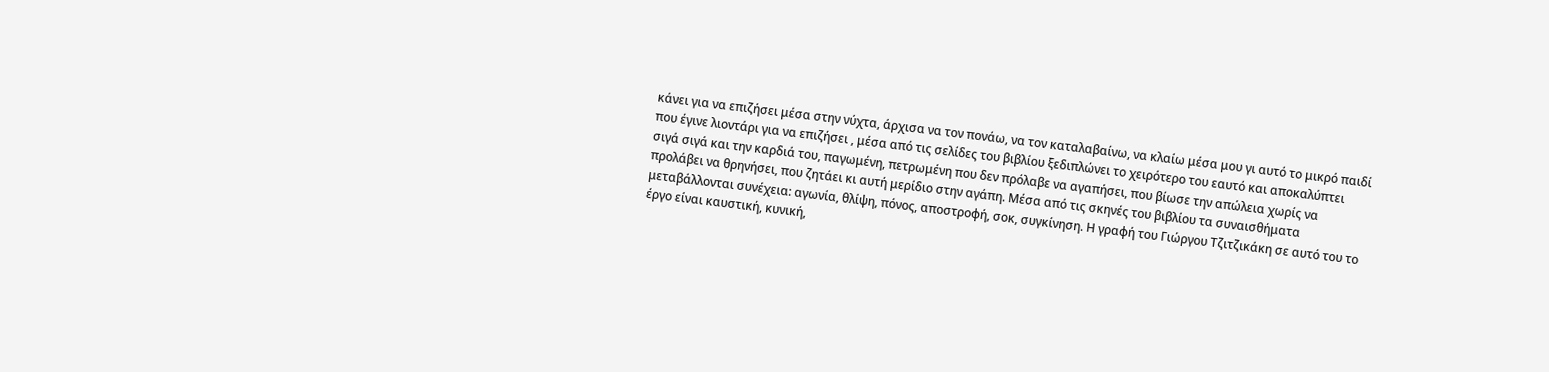κάνει για να επιζήσει μέσα στην νύχτα, άρχισα να τον πονάω, να τον καταλαβαίνω, να κλαίω μέσα μου γι αυτό το μικρό παιδί που έγινε λιοντάρι για να επιζήσει , μέσα από τις σελίδες του βιβλίου ξεδιπλώνει το χειρότερο του εαυτό και αποκαλύπτει σιγά σιγά και την καρδιά του, παγωμένη, πετρωμένη που δεν πρόλαβε να αγαπήσει, που βίωσε την απώλεια χωρίς να προλάβει να θρηνήσει, που ζητάει κι αυτή μερίδιο στην αγάπη. Μέσα από τις σκηνές του βιβλίου τα συναισθήματα μεταβάλλονται συνέχεια: αγωνία, θλίψη, πόνος, αποστροφή, σοκ, συγκίνηση. Η γραφή του Γιώργου Τζιτζικάκη σε αυτό του το έργο είναι καυστική, κυνική,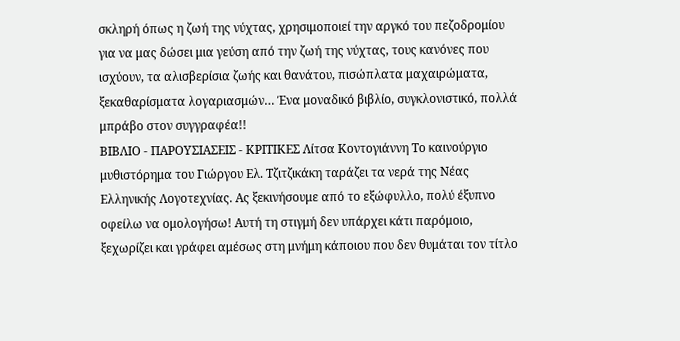σκληρή όπως η ζωή της νύχτας, χρησιμοποιεί την αργκό του πεζοδρομίου για να μας δώσει μια γεύση από την ζωή της νύχτας, τους κανόνες που ισχύουν, τα αλισβερίσια ζωής και θανάτου, πισώπλατα μαχαιρώματα, ξεκαθαρίσματα λογαριασμών… Ένα μοναδικό βιβλίο, συγκλονιστικό, πολλά μπράβο στον συγγραφέα!!
ΒΙΒΛΙΟ - ΠΑΡΟΥΣΙΑΣΕΙΣ - ΚΡΙΤΙΚΕΣ Λίτσα Κοντογιάννη Το καινούργιο μυθιστόρημα του Γιώργου Ελ. Τζιτζικάκη ταράζει τα νερά της Νέας Ελληνικής Λογοτεχνίας. Ας ξεκινήσουμε από το εξώφυλλο, πολύ έξυπνο οφείλω να ομολογήσω! Αυτή τη στιγμή δεν υπάρχει κάτι παρόμοιο, ξεχωρίζει και γράφει αμέσως στη μνήμη κάποιου που δεν θυμάται τον τίτλο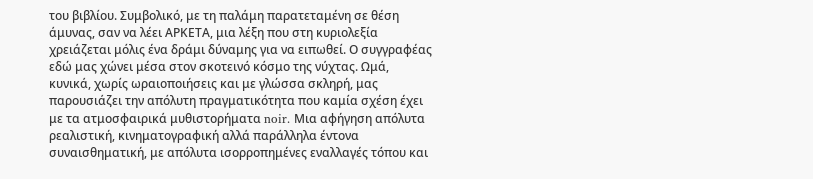του βιβλίου. Συμβολικό, με τη παλάμη παρατεταμένη σε θέση άμυνας, σαν να λέει ΑΡΚΕΤΑ, μια λέξη που στη κυριολεξία χρειάζεται μόλις ένα δράμι δύναμης για να ειπωθεί. Ο συγγραφέας εδώ μας χώνει μέσα στον σκοτεινό κόσμο της νύχτας. Ωμά, κυνικά, χωρίς ωραιοποιήσεις και με γλώσσα σκληρή, μας παρουσιάζει την απόλυτη πραγματικότητα που καμία σχέση έχει με τα ατμοσφαιρικά μυθιστορήματα noir. Μια αφήγηση απόλυτα ρεαλιστική, κινηματογραφική αλλά παράλληλα έντονα συναισθηματική, με απόλυτα ισορροπημένες εναλλαγές τόπου και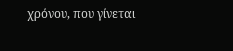χρόνου, που γίνεται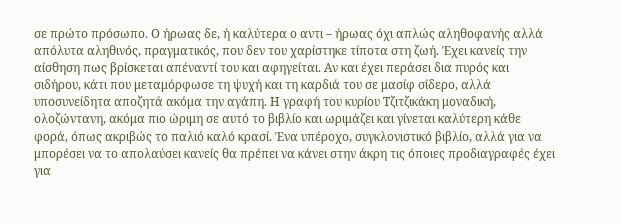σε πρώτο πρόσωπο. Ο ήρωας δε, ή καλύτερα ο αντι – ήρωας όχι απλώς αληθοφανής αλλά απόλυτα αληθινός, πραγματικός, που δεν του χαρίστηκε τίποτα στη ζωή. Έχει κανείς την αίσθηση πως βρίσκεται απέναντί του και αφηγείται. Αν και έχει περάσει δια πυρός και σιδήρου, κάτι που μεταμόρφωσε τη ψυχή και τη καρδιά του σε μασίφ σίδερο, αλλά υποσυνείδητα αποζητά ακόμα την αγάπη. Η γραφή του κυρίου Τζιτζικάκη μοναδική, ολοζώντανη, ακόμα πιο ώριμη σε αυτό το βιβλίο και ωριμάζει και γίνεται καλύτερη κάθε φορά, όπως ακριβώς το παλιό καλό κρασί. Ένα υπέροχο, συγκλονιστικό βιβλίο, αλλά για να μπορέσει να το απολαύσει κανείς θα πρέπει να κάνει στην άκρη τις όποιες προδιαγραφές έχει για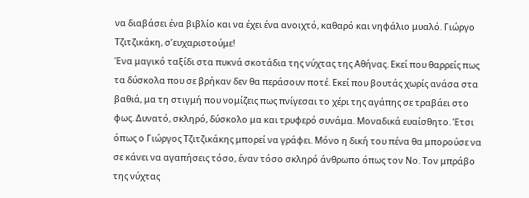να διαβάσει ένα βιβλίο και να έχει ένα ανοιχτό, καθαρό και νηφάλιο μυαλό. Γιώργο Τζιτζικάκη, σ’ευχαριστούμε!
Ένα μαγικό ταξίδι στα πυκνά σκοτάδια της νύχτας της Αθήνας. Εκεί που θαρρείς πως τα δύσκολα που σε βρήκαν δεν θα περάσουν ποτέ. Εκεί που βουτάς χωρίς ανάσα στα βαθιά, μα τη στιγμή που νομίζεις πως πνίγεσαι το χέρι της αγάπης σε τραβάει στο φως. Δυνατό, σκληρό, δύσκολο μα και τρυφερό συνάμα. Μοναδικά ευαίσθητο. Έτσι όπως ο Γιώργος Τζιτζικάκης μπορεί να γράφει. Μόνο η δική του πένα θα μπορούσε να σε κάνει να αγαπήσεις τόσο, έναν τόσο σκληρό άνθρωπο όπως τον Νο. Τον μπράβο της νύχτας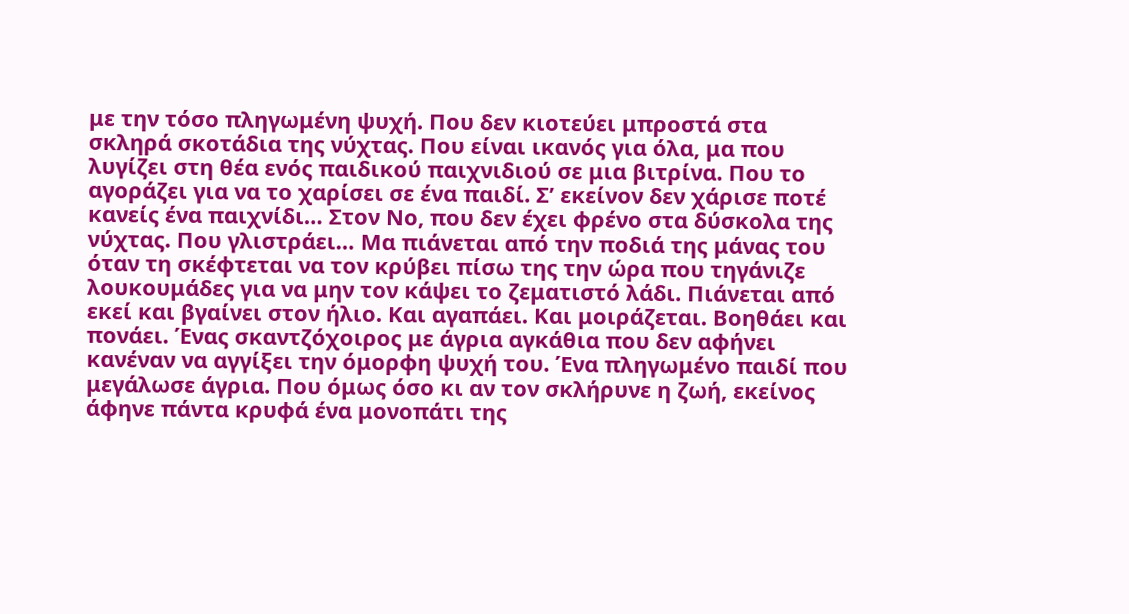με την τόσο πληγωμένη ψυχή. Που δεν κιοτεύει μπροστά στα σκληρά σκοτάδια της νύχτας. Που είναι ικανός για όλα, μα που λυγίζει στη θέα ενός παιδικού παιχνιδιού σε μια βιτρίνα. Που το αγοράζει για να το χαρίσει σε ένα παιδί. Σ’ εκείνον δεν χάρισε ποτέ κανείς ένα παιχνίδι… Στον Νο, που δεν έχει φρένο στα δύσκολα της νύχτας. Που γλιστράει… Μα πιάνεται από την ποδιά της μάνας του όταν τη σκέφτεται να τον κρύβει πίσω της την ώρα που τηγάνιζε λουκουμάδες για να μην τον κάψει το ζεματιστό λάδι. Πιάνεται από εκεί και βγαίνει στον ήλιο. Και αγαπάει. Και μοιράζεται. Βοηθάει και πονάει. Ένας σκαντζόχοιρος με άγρια αγκάθια που δεν αφήνει κανέναν να αγγίξει την όμορφη ψυχή του. Ένα πληγωμένο παιδί που μεγάλωσε άγρια. Που όμως όσο κι αν τον σκλήρυνε η ζωή, εκείνος άφηνε πάντα κρυφά ένα μονοπάτι της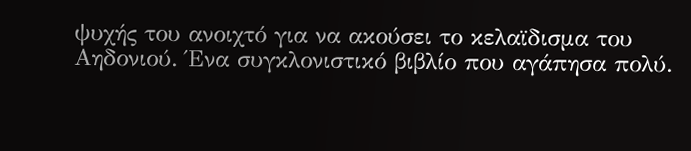ψυχής του ανοιχτό για να ακούσει το κελαϊδισμα του Αηδονιού. Ένα συγκλονιστικό βιβλίο που αγάπησα πολύ.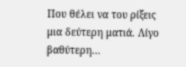Που θέλει να του ρίξεις μια δεύτερη ματιά. Λίγο βαθύτερη…